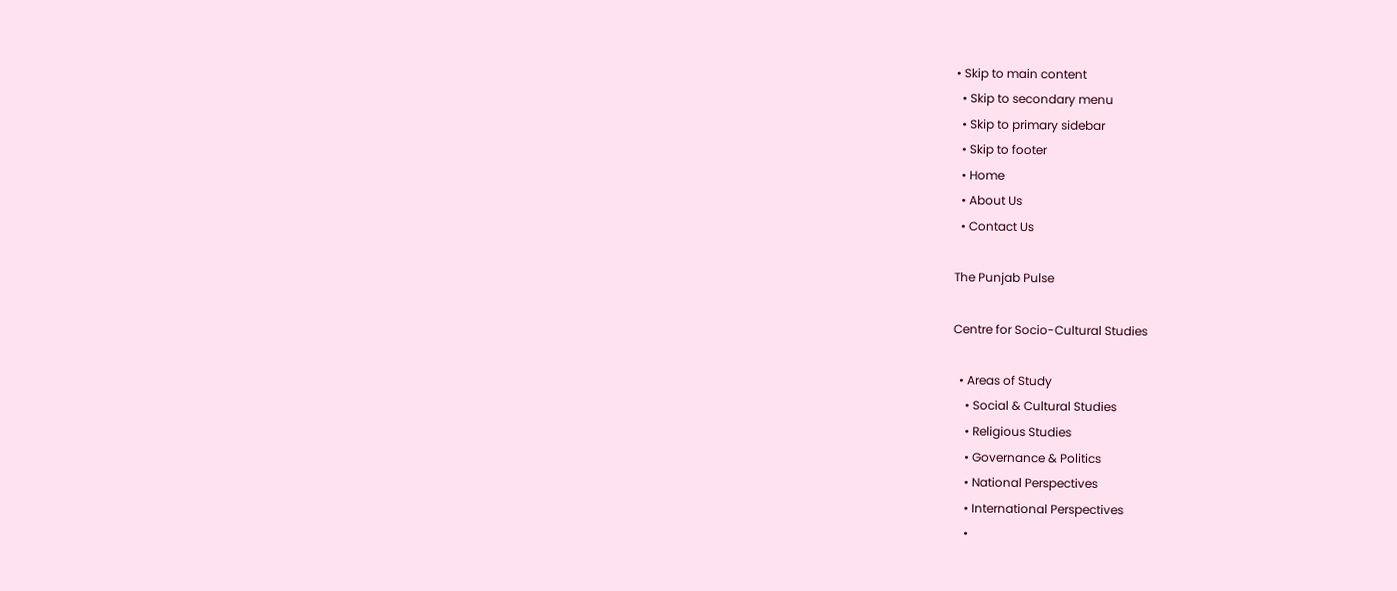• Skip to main content
  • Skip to secondary menu
  • Skip to primary sidebar
  • Skip to footer
  • Home
  • About Us
  • Contact Us

The Punjab Pulse

Centre for Socio-Cultural Studies

  • Areas of Study
    • Social & Cultural Studies
    • Religious Studies
    • Governance & Politics
    • National Perspectives
    • International Perspectives
    •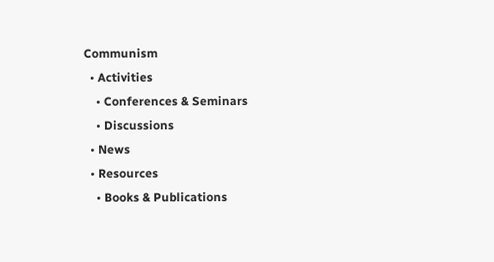Communism
  • Activities
    • Conferences & Seminars
    • Discussions
  • News
  • Resources
    • Books & Publications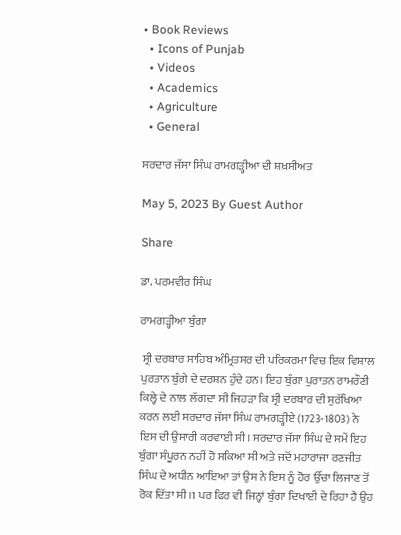• Book Reviews
  • Icons of Punjab
  • Videos
  • Academics
  • Agriculture
  • General

ਸਰਦਾਰ ਜੱਸਾ ਸਿੰਘ ਰਾਮਗੜ੍ਹੀਆ ਦੀ ਸ਼ਖ਼ਸੀਅਤ

May 5, 2023 By Guest Author

Share

ਡਾ. ਪਰਮਵੀਰ ਸਿੰਘ

ਰਾਮਗੜ੍ਹੀਆ ਬੁੰਗਾ

 ਸ੍ਰੀ ਦਰਬਾਰ ਸਾਹਿਬ ਅੰਮ੍ਰਿਤਸਰ ਦੀ ਪਰਿਕਰਮਾ ਵਿਚ ਇਕ ਵਿਸ਼ਾਲ ਪੁਰਤਾਨ ਬੁੰਗੇ ਦੇ ਦਰਸ਼ਨ ਹੁੰਦੇ ਹਨ। ਇਹ ਬੁੰਗਾ ਪੁਰਾਤਨ ਰਾਮਰੌਣੀ ਕਿਲ੍ਹੇ ਦੇ ਨਾਲ ਲੱਗਦਾ ਸੀ ਜਿਹੜਾ ਕਿ ਸ੍ਰੀ ਦਰਬਾਰ ਦੀ ਸੁਰੱਖਿਆ ਕਰਨ ਲਈ ਸਰਦਾਰ ਜੱਸਾ ਸਿੰਘ ਰਾਮਗੜ੍ਹੀਏ (1723-1803) ਨੇ ਇਸ ਦੀ ਉਸਾਰੀ ਕਰਵਾਈ ਸੀ। ਸਰਦਾਰ ਜੱਸਾ ਸਿੰਘ ਦੇ ਸਮੇਂ ਇਹ ਬੁੰਗਾ ਸੰਪੂਰਨ ਨਹੀਂ ਹੋ ਸਕਿਆ ਸੀ ਅਤੇ ਜਦੋਂ ਮਹਾਰਾਜਾ ਰਣਜੀਤ ਸਿੰਘ ਦੇ ਅਧੀਨ ਆਇਆ ਤਾਂ ਉਸ ਨੇ ਇਸ ਨੂੰ ਹੋਰ ਉੱਚਾ ਲਿਜਾਣ ਤੋਂ ਰੋਕ ਦਿੱਤਾ ਸੀ।1 ਪਰ ਫਿਰ ਵੀ ਜਿਨ੍ਹਾਂ ਬੁੰਗਾ ਦਿਖਾਈ ਦੇ ਰਿਹਾ ਹੈ ਉਹ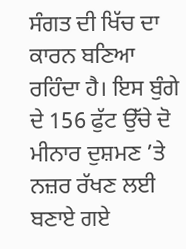ਸੰਗਤ ਦੀ ਖਿੱਚ ਦਾ ਕਾਰਨ ਬਣਿਆ ਰਹਿੰਦਾ ਹੈ। ਇਸ ਬੁੰਗੇ ਦੇ 156 ਫੁੱਟ ਉੱਚੇ ਦੋ ਮੀਨਾਰ ਦੁਸ਼ਮਣ ’ਤੇ ਨਜ਼ਰ ਰੱਖਣ ਲਈ ਬਣਾਏ ਗਏ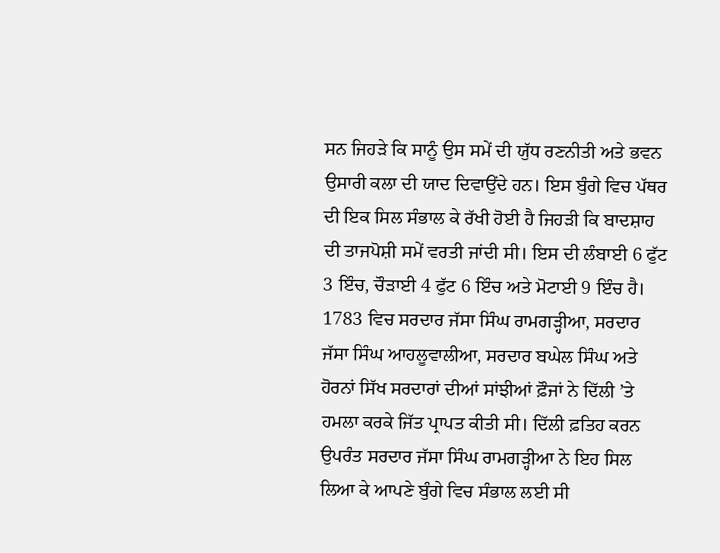ਸਨ ਜਿਹੜੇ ਕਿ ਸਾਨੂੰ ਉਸ ਸਮੇਂ ਦੀ ਯੁੱਧ ਰਣਨੀਤੀ ਅਤੇ ਭਵਨ ਉਸਾਰੀ ਕਲਾ ਦੀ ਯਾਦ ਦਿਵਾਉਂਦੇ ਹਨ। ਇਸ ਬੁੰਗੇ ਵਿਚ ਪੱਥਰ ਦੀ ਇਕ ਸਿਲ ਸੰਭਾਲ ਕੇ ਰੱਖੀ ਹੋਈ ਹੈ ਜਿਹੜੀ ਕਿ ਬਾਦਸ਼ਾਹ ਦੀ ਤਾਜਪੋਸ਼ੀ ਸਮੇਂ ਵਰਤੀ ਜਾਂਦੀ ਸੀ। ਇਸ ਦੀ ਲੰਬਾਈ 6 ਫੁੱਟ 3 ਇੰਚ, ਚੌੜਾਈ 4 ਫੁੱਟ 6 ਇੰਚ ਅਤੇ ਮੋਟਾਈ 9 ਇੰਚ ਹੈ। 1783 ਵਿਚ ਸਰਦਾਰ ਜੱਸਾ ਸਿੰਘ ਰਾਮਗੜ੍ਹੀਆ, ਸਰਦਾਰ ਜੱਸਾ ਸਿੰਘ ਆਹਲੂਵਾਲੀਆ, ਸਰਦਾਰ ਬਘੇਲ ਸਿੰਘ ਅਤੇ ਹੋਰਨਾਂ ਸਿੱਖ ਸਰਦਾਰਾਂ ਦੀਆਂ ਸਾਂਝੀਆਂ ਫ਼ੌਜਾਂ ਨੇ ਦਿੱਲੀ ’ਤੇ ਹਮਲਾ ਕਰਕੇ ਜਿੱਤ ਪ੍ਰਾਪਤ ਕੀਤੀ ਸੀ। ਦਿੱਲੀ ਫ਼ਤਿਹ ਕਰਨ ਉਪਰੰਤ ਸਰਦਾਰ ਜੱਸਾ ਸਿੰਘ ਰਾਮਗੜ੍ਹੀਆ ਨੇ ਇਹ ਸਿਲ ਲਿਆ ਕੇ ਆਪਣੇ ਬੁੰਗੇ ਵਿਚ ਸੰਭਾਲ ਲਈ ਸੀ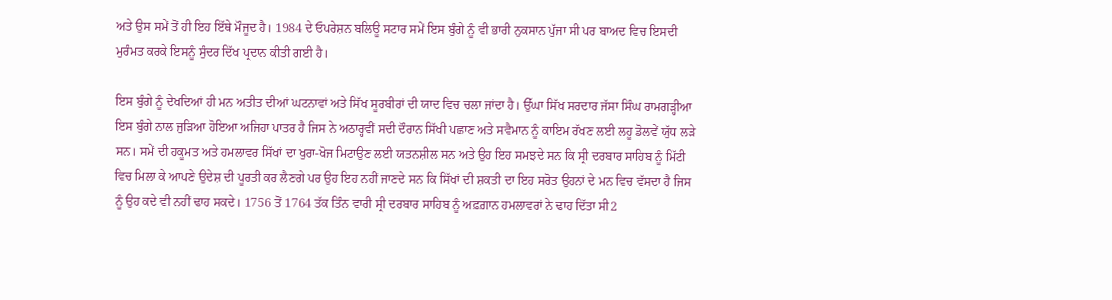ਅਤੇ ਉਸ ਸਮੇਂ ਤੋਂ ਹੀ ਇਹ ਇੱਥੇ ਮੌਜੂਦ ਹੈ। 1984 ਦੇ ਓਪਰੇਸ਼ਨ ਬਲਿਊ ਸਟਾਰ ਸਮੇਂ ਇਸ ਬੁੰਗੇ ਨੂੰ ਵੀ ਭਾਰੀ ਨੁਕਸਾਨ ਪੁੱਜਾ ਸੀ ਪਰ ਬਾਅਦ ਵਿਚ ਇਸਦੀ ਮੁਰੰਮਤ ਕਰਕੇ ਇਸਨੂੰ ਸੁੰਦਰ ਦਿੱਖ ਪ੍ਰਦਾਨ ਕੀਤੀ ਗਈ ਹੈ।

ਇਸ ਬੁੰਗੇ ਨੂੰ ਦੇਖਦਿਆਂ ਹੀ ਮਨ ਅਤੀਤ ਦੀਆਂ ਘਟਨਾਵਾਂ ਅਤੇ ਸਿੱਖ ਸੂਰਬੀਰਾਂ ਦੀ ਯਾਦ ਵਿਚ ਚਲਾ ਜਾਂਦਾ ਹੈ। ਉੱਘਾ ਸਿੱਖ ਸਰਦਾਰ ਜੱਸਾ ਸਿੰਘ ਰਾਮਗੜ੍ਹੀਆ ਇਸ ਬੁੰਗੇ ਨਾਲ ਜੁੜਿਆ ਹੋਇਆ ਅਜਿਹਾ ਪਾਤਰ ਹੈ ਜਿਸ ਨੇ ਅਠਾਰ੍ਹਵੀਂ ਸਦੀ ਦੌਰਾਨ ਸਿੱਖੀ ਪਛਾਣ ਅਤੇ ਸਵੈਮਾਨ ਨੂੰ ਕਾਇਮ ਰੱਖਣ ਲਈ ਲਹੂ ਡੋਲਵੇਂ ਯੁੱਧ ਲੜੇ ਸਨ। ਸਮੇਂ ਦੀ ਹਕੂਮਤ ਅਤੇ ਹਮਲਾਵਰ ਸਿੱਖਾਂ ਦਾ ਖੁਰਾ-ਖੋਜ ਮਿਟਾਉਣ ਲਈ ਯਤਨਸ਼ੀਲ ਸਨ ਅਤੇ ਉਹ ਇਹ ਸਮਝਦੇ ਸਨ ਕਿ ਸ੍ਰੀ ਦਰਬਾਰ ਸਾਹਿਬ ਨੂੰ ਮਿੱਟੀ ਵਿਚ ਮਿਲਾ ਕੇ ਆਪਣੇ ਉਦੇਸ਼ ਦੀ ਪੂਰਤੀ ਕਰ ਲੈਣਗੇ ਪਰ ਉਹ ਇਹ ਨਹੀਂ ਜਾਣਦੇ ਸਨ ਕਿ ਸਿੱਖਾਂ ਦੀ ਸ਼ਕਤੀ ਦਾ ਇਹ ਸਰੋਤ ਉਹਨਾਂ ਦੇ ਮਨ ਵਿਚ ਵੱਸਦਾ ਹੈ ਜਿਸ ਨੂੰ ਉਹ ਕਦੇ ਵੀ ਨਹੀਂ ਢਾਹ ਸਕਦੇ। 1756 ਤੋਂ 1764 ਤੱਕ ਤਿੰਨ ਵਾਰੀ ਸ੍ਰੀ ਦਰਬਾਰ ਸਾਹਿਬ ਨੂੰ ਅਫ਼ਗ਼ਾਨ ਹਮਲਾਵਰਾਂ ਨੇ ਢਾਹ ਦਿੱਤਾ ਸੀ2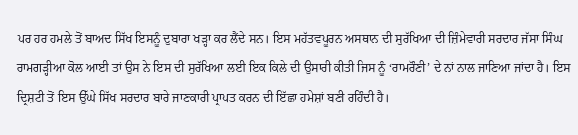ਪਰ ਹਰ ਹਮਲੇ ਤੋਂ ਬਾਅਦ ਸਿੱਖ ਇਸਨੂੰ ਦੁਬਾਰਾ ਖੜ੍ਹਾ ਕਰ ਲੈਂਦੇ ਸਨ। ਇਸ ਮਹੱਤਵਪੂਰਨ ਅਸਥਾਨ ਦੀ ਸੁਰੱਖਿਆ ਦੀ ਜ਼ਿੰਮੇਵਾਰੀ ਸਰਦਾਰ ਜੱਸਾ ਸਿੰਘ ਰਾਮਗੜ੍ਹੀਆ ਕੋਲ ਆਈ ਤਾਂ ਉਸ ਨੇ ਇਸ ਦੀ ਸੁਰੱਖਿਆ ਲਈ ਇਕ ਕਿਲੇ ਦੀ ਉਸਾਰੀ ਕੀਤੀ ਜਿਸ ਨੂੰ ‘ਰਾਮਰੌਣੀ’ ਦੇ ਨਾਂ ਨਾਲ ਜਾਣਿਆ ਜਾਂਦਾ ਹੈ। ਇਸ ਦ੍ਰਿਸ਼ਟੀ ਤੋਂ ਇਸ ਉੱਘੇ ਸਿੱਖ ਸਰਦਾਰ ਬਾਰੇ ਜਾਣਕਾਰੀ ਪ੍ਰਾਪਤ ਕਰਨ ਦੀ ਇੱਛਾ ਹਮੇਸ਼ਾਂ ਬਣੀ ਰਹਿੰਦੀ ਹੈ।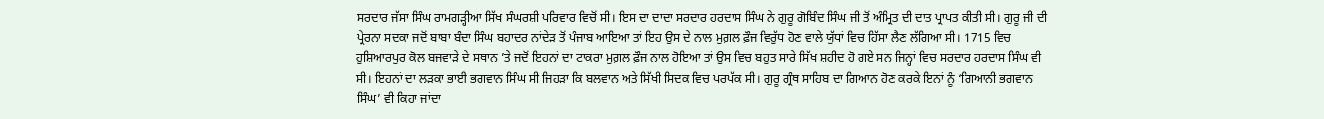ਸਰਦਾਰ ਜੱਸਾ ਸਿੰਘ ਰਾਮਗੜ੍ਹੀਆ ਸਿੱਖ ਸੰਘਰਸ਼ੀ ਪਰਿਵਾਰ ਵਿਚੋਂ ਸੀ। ਇਸ ਦਾ ਦਾਦਾ ਸਰਦਾਰ ਹਰਦਾਸ ਸਿੰਘ ਨੇ ਗੁਰੂ ਗੋਬਿੰਦ ਸਿੰਘ ਜੀ ਤੋਂ ਅੰਮ੍ਰਿਤ ਦੀ ਦਾਤ ਪ੍ਰਾਪਤ ਕੀਤੀ ਸੀ। ਗੁਰੂ ਜੀ ਦੀ ਪ੍ਰੇਰਨਾ ਸਦਕਾ ਜਦੋਂ ਬਾਬਾ ਬੰਦਾ ਸਿੰਘ ਬਹਾਦਰ ਨਾਂਦੇੜ ਤੋਂ ਪੰਜਾਬ ਆਇਆ ਤਾਂ ਇਹ ਉਸ ਦੇ ਨਾਲ ਮੁਗ਼ਲ ਫ਼ੌਜ ਵਿਰੁੱਧ ਹੋਣ ਵਾਲੇ ਯੁੱਧਾਂ ਵਿਚ ਹਿੱਸਾ ਲੈਣ ਲੱਗਿਆ ਸੀ। 1715 ਵਿਚ ਹੁਸ਼ਿਆਰਪੁਰ ਕੋਲ ਬਜਵਾੜੇ ਦੇ ਸਥਾਨ ’ਤੇ ਜਦੋਂ ਇਹਨਾਂ ਦਾ ਟਾਕਰਾ ਮੁਗ਼ਲ ਫ਼ੌਜ ਨਾਲ ਹੋਇਆ ਤਾਂ ਉਸ ਵਿਚ ਬਹੁਤ ਸਾਰੇ ਸਿੱਖ ਸ਼ਹੀਦ ਹੋ ਗਏ ਸਨ ਜਿਨ੍ਹਾਂ ਵਿਚ ਸਰਦਾਰ ਹਰਦਾਸ ਸਿੰਘ ਵੀ ਸੀ। ਇਹਨਾਂ ਦਾ ਲੜਕਾ ਭਾਈ ਭਗਵਾਨ ਸਿੰਘ ਸੀ ਜਿਹੜਾ ਕਿ ਬਲਵਾਨ ਅਤੇ ਸਿੱਖੀ ਸਿਦਕ ਵਿਚ ਪਰਪੱਕ ਸੀ। ਗੁਰੂ ਗ੍ਰੰਥ ਸਾਹਿਬ ਦਾ ਗਿਆਨ ਹੋਣ ਕਰਕੇ ਇਨਾਂ ਨੂੰ ‘ਗਿਆਨੀ ਭਗਵਾਨ ਸਿੰਘ’ ਵੀ ਕਿਹਾ ਜਾਂਦਾ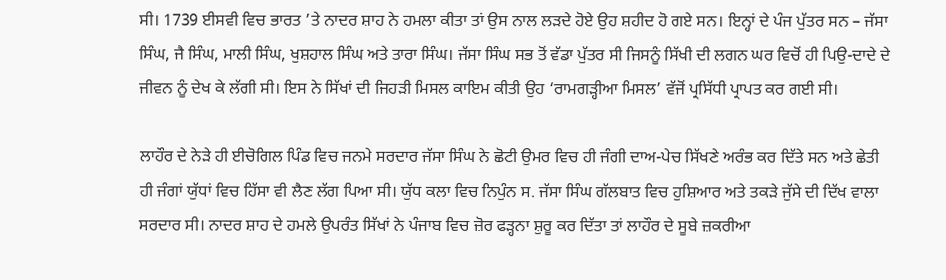ਸੀ। 1739 ਈਸਵੀ ਵਿਚ ਭਾਰਤ ’ਤੇ ਨਾਦਰ ਸ਼ਾਹ ਨੇ ਹਮਲਾ ਕੀਤਾ ਤਾਂ ਉਸ ਨਾਲ ਲੜਦੇ ਹੋਏ ਉਹ ਸ਼ਹੀਦ ਹੋ ਗਏ ਸਨ। ਇਨ੍ਹਾਂ ਦੇ ਪੰਜ ਪੁੱਤਰ ਸਨ – ਜੱਸਾ ਸਿੰਘ, ਜੈ ਸਿੰਘ, ਮਾਲੀ ਸਿੰਘ, ਖੁਸ਼ਹਾਲ ਸਿੰਘ ਅਤੇ ਤਾਰਾ ਸਿੰਘ। ਜੱਸਾ ਸਿੰਘ ਸਭ ਤੋਂ ਵੱਡਾ ਪੁੱਤਰ ਸੀ ਜਿਸਨੂੰ ਸਿੱਖੀ ਦੀ ਲਗਨ ਘਰ ਵਿਚੋਂ ਹੀ ਪਿਉ-ਦਾਦੇ ਦੇ ਜੀਵਨ ਨੂੰ ਦੇਖ ਕੇ ਲੱਗੀ ਸੀ। ਇਸ ਨੇ ਸਿੱਖਾਂ ਦੀ ਜਿਹੜੀ ਮਿਸਲ ਕਾਇਮ ਕੀਤੀ ਉਹ ‘ਰਾਮਗੜ੍ਹੀਆ ਮਿਸਲ’ ਵੱਜੋਂ ਪ੍ਰਸਿੱਧੀ ਪ੍ਰਾਪਤ ਕਰ ਗਈ ਸੀ।

ਲਾਹੌਰ ਦੇ ਨੇੜੇ ਹੀ ਈਚੋਗਿਲ ਪਿੰਡ ਵਿਚ ਜਨਮੇ ਸਰਦਾਰ ਜੱਸਾ ਸਿੰਘ ਨੇ ਛੋਟੀ ਉਮਰ ਵਿਚ ਹੀ ਜੰਗੀ ਦਾਅ-ਪੇਚ ਸਿੱਖਣੇ ਅਰੰਭ ਕਰ ਦਿੱਤੇ ਸਨ ਅਤੇ ਛੇਤੀ ਹੀ ਜੰਗਾਂ ਯੁੱਧਾਂ ਵਿਚ ਹਿੱਸਾ ਵੀ ਲੈਣ ਲੱਗ ਪਿਆ ਸੀ। ਯੁੱਧ ਕਲਾ ਵਿਚ ਨਿਪੁੰਨ ਸ. ਜੱਸਾ ਸਿੰਘ ਗੱਲਬਾਤ ਵਿਚ ਹੁਸ਼ਿਆਰ ਅਤੇ ਤਕੜੇ ਜੁੱਸੇ ਦੀ ਦਿੱਖ ਵਾਲਾ ਸਰਦਾਰ ਸੀ। ਨਾਦਰ ਸ਼ਾਹ ਦੇ ਹਮਲੇ ਉਪਰੰਤ ਸਿੱਖਾਂ ਨੇ ਪੰਜਾਬ ਵਿਚ ਜ਼ੋਰ ਫੜ੍ਹਨਾ ਸ਼ੁਰੂ ਕਰ ਦਿੱਤਾ ਤਾਂ ਲਾਹੌਰ ਦੇ ਸੂਬੇ ਜ਼ਕਰੀਆ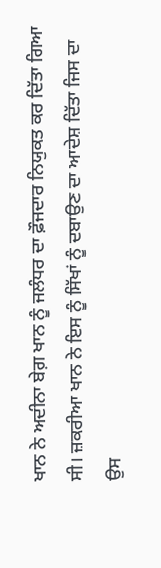ਖਾਨ ਨੇ ਅਦੀਨਾ ਬੇਗ਼ ਖਾਨ ਨੂੰ ਜਲੰਧਰ ਦਾ ਫ਼ੌਜਦਾਰ ਨਿਯੁਕਤ ਕਰ ਦਿੱਤਾ ਗਿਆ ਸੀ। ਜ਼ਕਰੀਆ ਖਾਨ ਨੇ ਇਸ ਨੂੰ ਸਿੱਖਾਂ ਨੂੰ ਦਬਾਉਣ ਦਾ ਆਦੇਸ਼ ਦਿੱਤਾ ਜਿਸ ਦਾ ਉਸ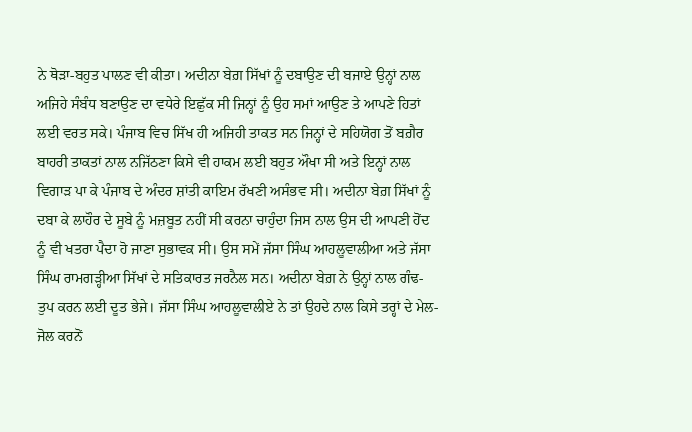ਨੇ ਥੋੜਾ-ਬਹੁਤ ਪਾਲਣ ਵੀ ਕੀਤਾ। ਅਦੀਨਾ ਬੇਗ਼ ਸਿੱਖਾਂ ਨੂੰ ਦਬਾਉਣ ਦੀ ਬਜਾਏ ਉਨ੍ਹਾਂ ਨਾਲ ਅਜਿਹੇ ਸੰਬੰਧ ਬਣਾਉਣ ਦਾ ਵਧੇਰੇ ਇਛੁੱਕ ਸੀ ਜਿਨ੍ਹਾਂ ਨੂੰ ਉਹ ਸਮਾਂ ਆਉਣ ਤੇ ਆਪਣੇ ਹਿਤਾਂ ਲਈ ਵਰਤ ਸਕੇ। ਪੰਜਾਬ ਵਿਚ ਸਿੱਖ ਹੀ ਅਜਿਹੀ ਤਾਕਤ ਸਨ ਜਿਨ੍ਹਾਂ ਦੇ ਸਹਿਯੋਗ ਤੋਂ ਬਗ਼ੈਰ ਬਾਹਰੀ ਤਾਕਤਾਂ ਨਾਲ ਨਜਿੱਠਣਾ ਕਿਸੇ ਵੀ ਹਾਕਮ ਲਈ ਬਹੁਤ ਔਖਾ ਸੀ ਅਤੇ ਇਨ੍ਹਾਂ ਨਾਲ ਵਿਗਾੜ ਪਾ ਕੇ ਪੰਜਾਬ ਦੇ ਅੰਦਰ ਸ਼ਾਂਤੀ ਕਾਇਮ ਰੱਖਣੀ ਅਸੰਭਵ ਸੀ। ਅਦੀਨਾ ਬੇਗ਼ ਸਿੱਖਾਂ ਨੂੰ ਦਬਾ ਕੇ ਲਾਹੌਰ ਦੇ ਸੂਬੇ ਨੂੰ ਮਜ਼ਬੂਤ ਨਹੀਂ ਸੀ ਕਰਨਾ ਚਾਹੁੰਦਾ ਜਿਸ ਨਾਲ ਉਸ ਦੀ ਆਪਣੀ ਹੋਂਦ ਨੂੰ ਵੀ ਖਤਰਾ ਪੈਦਾ ਹੋ ਜਾਣਾ ਸੁਭਾਵਕ ਸੀ। ਉਸ ਸਮੇਂ ਜੱਸਾ ਸਿੰਘ ਆਹਲੂਵਾਲੀਆ ਅਤੇ ਜੱਸਾ ਸਿੰਘ ਰਾਮਗੜ੍ਹੀਆ ਸਿੱਖਾਂ ਦੇ ਸਤਿਕਾਰਤ ਜਰਨੈਲ ਸਨ। ਅਦੀਨਾ ਬੇਗ਼ ਨੇ ਉਨ੍ਹਾਂ ਨਾਲ ਗੰਢ-ਤੁਪ ਕਰਨ ਲਈ ਦੂਤ ਭੇਜੇ। ਜੱਸਾ ਸਿੰਘ ਆਹਲੂਵਾਲੀਏ ਨੇ ਤਾਂ ਉਹਦੇ ਨਾਲ ਕਿਸੇ ਤਰ੍ਹਾਂ ਦੇ ਮੇਲ-ਜੋਲ ਕਰਨੋਂ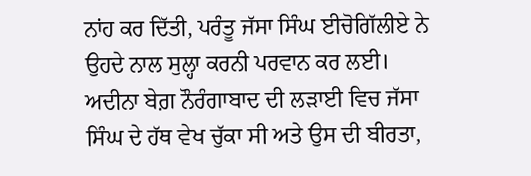ਨਾਂਹ ਕਰ ਦਿੱਤੀ, ਪਰੰਤੂ ਜੱਸਾ ਸਿੰਘ ਈਚੋਗਿੱਲੀਏ ਨੇ ਉਹਦੇ ਨਾਲ ਸੁਲ੍ਹਾ ਕਰਨੀ ਪਰਵਾਨ ਕਰ ਲਈ। ਅਦੀਨਾ ਬੇਗ਼ ਨੌਰੰਗਾਬਾਦ ਦੀ ਲੜਾਈ ਵਿਚ ਜੱਸਾ ਸਿੰਘ ਦੇ ਹੱਥ ਵੇਖ ਚੁੱਕਾ ਸੀ ਅਤੇ ਉਸ ਦੀ ਬੀਰਤਾ,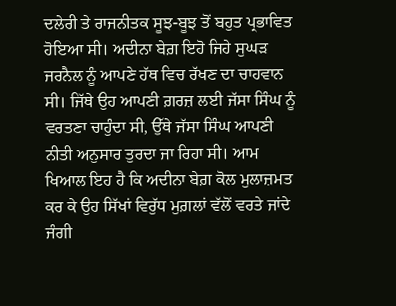ਦਲੇਰੀ ਤੇ ਰਾਜਨੀਤਕ ਸੂਝ-ਬੂਝ ਤੋਂ ਬਹੁਤ ਪ੍ਰਭਾਵਿਤ ਹੋਇਆ ਸੀ। ਅਦੀਨਾ ਬੇਗ਼ ਇਹੋ ਜਿਹੇ ਸੁਘੜ ਜਰਨੈਲ ਨੂੰ ਆਪਣੇ ਹੱਥ ਵਿਚ ਰੱਖਣ ਦਾ ਚਾਹਵਾਨ ਸੀ। ਜਿੱਥੇ ਉਹ ਆਪਣੀ ਗ਼ਰਜ਼ ਲਈ ਜੱਸਾ ਸਿੰਘ ਨੂੰ ਵਰਤਣਾ ਚਾਹੁੰਦਾ ਸੀ, ਉੱਥੇ ਜੱਸਾ ਸਿੰਘ ਆਪਣੀ ਨੀਤੀ ਅਨੁਸਾਰ ਤੁਰਦਾ ਜਾ ਰਿਹਾ ਸੀ। ਆਮ ਖਿਆਲ ਇਹ ਹੈ ਕਿ ਅਦੀਨਾ ਬੇਗ਼ ਕੋਲ ਮੁਲਾਜ਼ਮਤ ਕਰ ਕੇ ਉਹ ਸਿੱਖਾਂ ਵਿਰੁੱਧ ਮੁਗ਼ਲਾਂ ਵੱਲੋਂ ਵਰਤੇ ਜਾਂਦੇ ਜੰਗੀ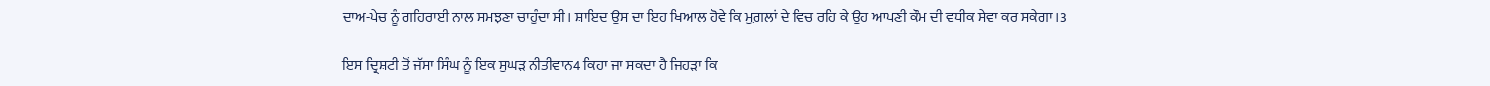ਦਾਅ-ਪੇਚ ਨੂੰ ਗਹਿਰਾਈ ਨਾਲ ਸਮਝਣਾ ਚਾਹੁੰਦਾ ਸੀ। ਸ਼ਾਇਦ ਉਸ ਦਾ ਇਹ ਖਿਆਲ ਹੋਵੇ ਕਿ ਮੁਗ਼ਲਾਂ ਦੇ ਵਿਚ ਰਹਿ ਕੇ ਉਹ ਆਪਣੀ ਕੌਮ ਦੀ ਵਧੀਕ ਸੇਵਾ ਕਰ ਸਕੇਗਾ।3

ਇਸ ਦ੍ਰਿਸ਼ਟੀ ਤੋਂ ਜੱਸਾ ਸਿੰਘ ਨੂੰ ਇਕ ਸੁਘੜ ਨੀਤੀਵਾਨ4 ਕਿਹਾ ਜਾ ਸਕਦਾ ਹੈ ਜਿਹੜਾ ਕਿ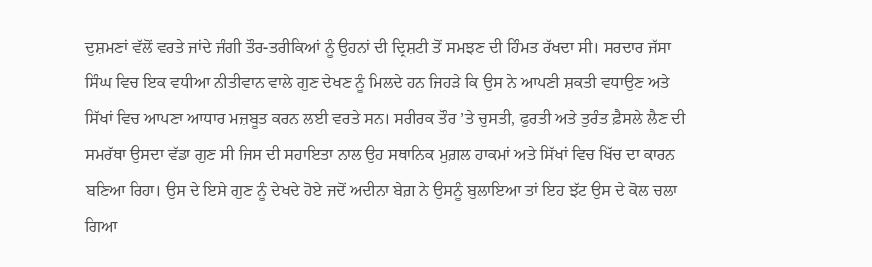ਦੁਸ਼ਮਣਾਂ ਵੱਲੋਂ ਵਰਤੇ ਜਾਂਦੇ ਜੰਗੀ ਤੌਰ-ਤਰੀਕਿਆਂ ਨੂੰ ਉਹਨਾਂ ਦੀ ਦ੍ਰਿਸ਼ਟੀ ਤੋਂ ਸਮਝਣ ਦੀ ਹਿੰਮਤ ਰੱਖਦਾ ਸੀ। ਸਰਦਾਰ ਜੱਸਾ ਸਿੰਘ ਵਿਚ ਇਕ ਵਧੀਆ ਨੀਤੀਵਾਨ ਵਾਲੇ ਗੁਣ ਦੇਖਣ ਨੂੰ ਮਿਲਦੇ ਹਨ ਜਿਹੜੇ ਕਿ ਉਸ ਨੇ ਆਪਣੀ ਸ਼ਕਤੀ ਵਧਾਉਣ ਅਤੇ ਸਿੱਖਾਂ ਵਿਚ ਆਪਣਾ ਆਧਾਰ ਮਜ਼ਬੂਤ ਕਰਨ ਲਈ ਵਰਤੇ ਸਨ। ਸਰੀਰਕ ਤੌਰ ’ਤੇ ਚੁਸਤੀ, ਫੁਰਤੀ ਅਤੇ ਤੁਰੰਤ ਫ਼ੈਸਲੇ ਲੈਣ ਦੀ ਸਮਰੱਥਾ ਉਸਦਾ ਵੱਡਾ ਗੁਣ ਸੀ ਜਿਸ ਦੀ ਸਹਾਇਤਾ ਨਾਲ ਉਹ ਸਥਾਨਿਕ ਮੁਗ਼ਲ ਹਾਕਮਾਂ ਅਤੇ ਸਿੱਖਾਂ ਵਿਚ ਖਿੱਚ ਦਾ ਕਾਰਨ ਬਣਿਆ ਰਿਹਾ। ਉਸ ਦੇ ਇਸੇ ਗੁਣ ਨੂੰ ਦੇਖਦੇ ਹੋਏ ਜਦੋਂ ਅਦੀਨਾ ਬੇਗ਼ ਨੇ ਉਸਨੂੰ ਬੁਲਾਇਆ ਤਾਂ ਇਹ ਝੱਟ ਉਸ ਦੇ ਕੋਲ ਚਲਾ ਗਿਆ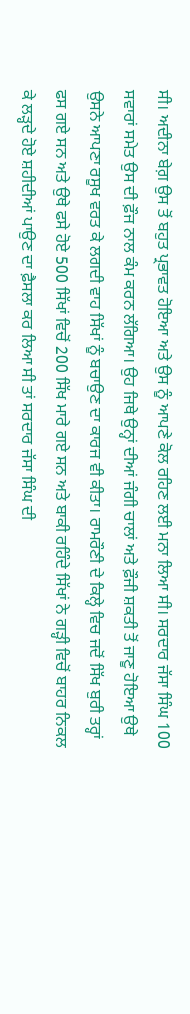ਸੀ। ਅਦੀਨਾ ਬੇਗ਼ ਉਸ ਤੋਂ ਬਹੁਤ ਪ੍ਰਭਾਵਤ ਹੋਇਆ ਅਤੇ ਉਸ ਨੂੰ ਆਪਣੇ ਕੋਲ ਰਹਿਣ ਲਈ ਮਨਾ ਲਿਆ ਸੀ। ਸਰਦਾਰ ਜੱਸਾ ਸਿੰਘ 100 ਸਵਾਰਾਂ ਸਮੇਤ ਉਸ ਦੀ ਫ਼ੌਜ ਨਾਲ ਕੰਮ ਕਰਨ ਲੱਗਿਆ। ਉਹ ਜਿਥੇ ਉਨ੍ਹਾਂ ਦੀਆਂ ਜੰਗੀ ਚਾਲਾਂ ਅਤੇ ਫ਼ੌਜੀ ਸ਼ਕਤੀ ਤੋਂ ਜਾਣੂ ਹੋਇਆ ਉਥੇ ਉਸਨੇ ਆਪਣਾ ਰਸੂਖ ਵਰਤ ਕੇ ਲਗਦੀ ਵਾਹ ਸਿੱਖਾਂ ਨੂੰ ਬਚਾਉਣ ਦਾ ਕਾਰਜ ਵੀ ਕੀਤਾ। ਰਾਮਰੌਣੀ ਦੇ ਕਿਲ੍ਹੇ ਵਿਚ ਜਦੋਂ ਸਿੱਖ ਬੁਰੀ ਤਰ੍ਹਾਂ ਫਸ ਗਏ ਸਨ ਅਤੇ ਉਥੇ ਫਸੇ ਹੋਏ 500 ਸਿੱਖਾਂ ਵਿਚੋਂ 200 ਸਿੱਖ ਮਾਰੇ ਗਏ ਸਨ ਅਤੇ ਬਾਕੀ ਰਹਿੰਦੇ ਸਿੱਖਾਂ ਨੇ ਗੜ੍ਹੀ ਵਿਚੋਂ ਬਾਹਰ ਨਿਕਲ ਕੇ ਲੜ੍ਹਦੇ ਹੋਏ ਸ਼ਹੀਦੀਆਂ ਪਾਉਣ ਦਾ ਫ਼ੈਸਲਾ ਕਰ ਲਿਆ ਸੀ ਤਾਂ ਸਰਦਾਰ ਜੱਸਾ ਸਿੰਘ ਦੀ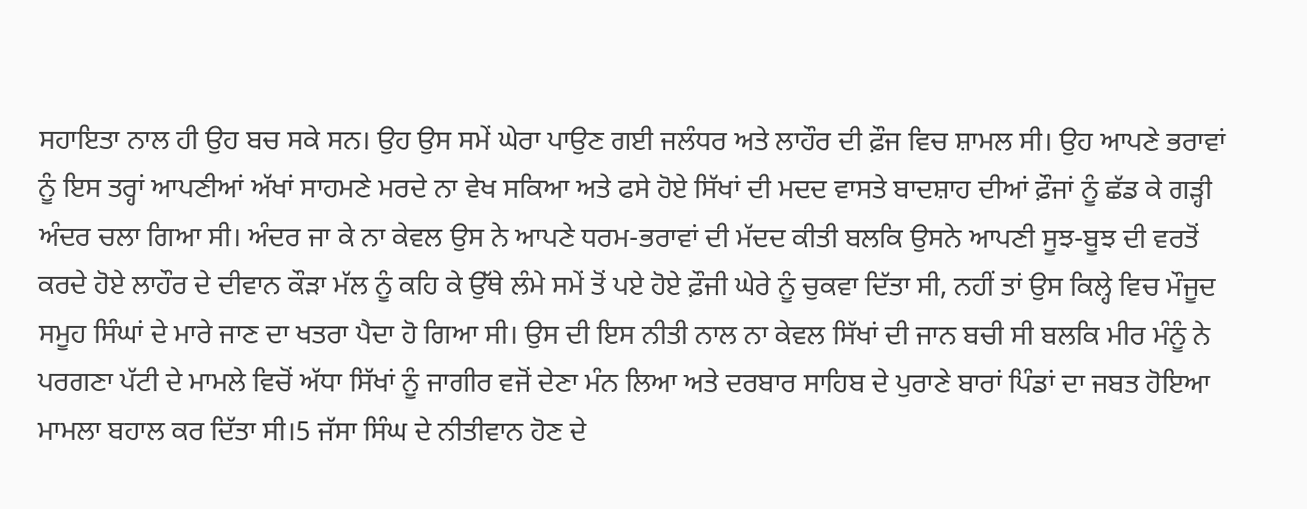ਸਹਾਇਤਾ ਨਾਲ ਹੀ ਉਹ ਬਚ ਸਕੇ ਸਨ। ਉਹ ਉਸ ਸਮੇਂ ਘੇਰਾ ਪਾਉਣ ਗਈ ਜਲੰਧਰ ਅਤੇ ਲਾਹੌਰ ਦੀ ਫ਼ੌਜ ਵਿਚ ਸ਼ਾਮਲ ਸੀ। ਉਹ ਆਪਣੇ ਭਰਾਵਾਂ ਨੂੰ ਇਸ ਤਰ੍ਹਾਂ ਆਪਣੀਆਂ ਅੱਖਾਂ ਸਾਹਮਣੇ ਮਰਦੇ ਨਾ ਵੇਖ ਸਕਿਆ ਅਤੇ ਫਸੇ ਹੋਏ ਸਿੱਖਾਂ ਦੀ ਮਦਦ ਵਾਸਤੇ ਬਾਦਸ਼ਾਹ ਦੀਆਂ ਫ਼ੌਜਾਂ ਨੂੰ ਛੱਡ ਕੇ ਗੜ੍ਹੀ ਅੰਦਰ ਚਲਾ ਗਿਆ ਸੀ। ਅੰਦਰ ਜਾ ਕੇ ਨਾ ਕੇਵਲ ਉਸ ਨੇ ਆਪਣੇ ਧਰਮ-ਭਰਾਵਾਂ ਦੀ ਮੱਦਦ ਕੀਤੀ ਬਲਕਿ ਉਸਨੇ ਆਪਣੀ ਸੂਝ-ਬੂਝ ਦੀ ਵਰਤੋਂ ਕਰਦੇ ਹੋਏ ਲਾਹੌਰ ਦੇ ਦੀਵਾਨ ਕੌੜਾ ਮੱਲ ਨੂੰ ਕਹਿ ਕੇ ਉੱਥੇ ਲੰਮੇ ਸਮੇਂ ਤੋਂ ਪਏ ਹੋਏ ਫ਼ੌਜੀ ਘੇਰੇ ਨੂੰ ਚੁਕਵਾ ਦਿੱਤਾ ਸੀ, ਨਹੀਂ ਤਾਂ ਉਸ ਕਿਲ੍ਹੇ ਵਿਚ ਮੌਜੂਦ ਸਮੂਹ ਸਿੰਘਾਂ ਦੇ ਮਾਰੇ ਜਾਣ ਦਾ ਖਤਰਾ ਪੈਦਾ ਹੋ ਗਿਆ ਸੀ। ਉਸ ਦੀ ਇਸ ਨੀਤੀ ਨਾਲ ਨਾ ਕੇਵਲ ਸਿੱਖਾਂ ਦੀ ਜਾਨ ਬਚੀ ਸੀ ਬਲਕਿ ਮੀਰ ਮੰਨੂੰ ਨੇ ਪਰਗਣਾ ਪੱਟੀ ਦੇ ਮਾਮਲੇ ਵਿਚੋਂ ਅੱਧਾ ਸਿੱਖਾਂ ਨੂੰ ਜਾਗੀਰ ਵਜੋਂ ਦੇਣਾ ਮੰਨ ਲਿਆ ਅਤੇ ਦਰਬਾਰ ਸਾਹਿਬ ਦੇ ਪੁਰਾਣੇ ਬਾਰਾਂ ਪਿੰਡਾਂ ਦਾ ਜਬਤ ਹੋਇਆ ਮਾਮਲਾ ਬਹਾਲ ਕਰ ਦਿੱਤਾ ਸੀ।5 ਜੱਸਾ ਸਿੰਘ ਦੇ ਨੀਤੀਵਾਨ ਹੋਣ ਦੇ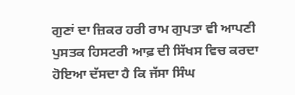ਗੁਣਾਂ ਦਾ ਜ਼ਿਕਰ ਹਰੀ ਰਾਮ ਗੁਪਤਾ ਵੀ ਆਪਣੀ ਪੁਸਤਕ ਹਿਸਟਰੀ ਆਫ਼ ਦੀ ਸਿੱਖਸ ਵਿਚ ਕਰਦਾ ਹੋਇਆ ਦੱਸਦਾ ਹੈ ਕਿ ਜੱਸਾ ਸਿੰਘ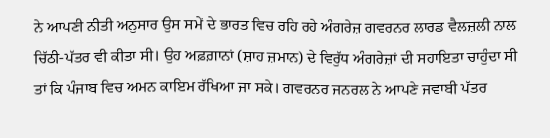ਨੇ ਆਪਣੀ ਨੀਤੀ ਅਨੁਸਾਰ ਉਸ ਸਮੇਂ ਦੇ ਭਾਰਤ ਵਿਚ ਰਹਿ ਰਹੇ ਅੰਗਰੇਜ਼ ਗਵਰਨਰ ਲਾਰਡ ਵੈਲਜ਼ਲੀ ਨਾਲ ਚਿੱਠੀ-ਪੱਤਰ ਵੀ ਕੀਤਾ ਸੀ। ਉਹ ਅਫ਼ਗ਼ਾਨਾਂ (ਸ਼ਾਹ ਜ਼ਮਾਨ) ਦੇ ਵਿਰੁੱਧ ਅੰਗਰੇਜ਼ਾਂ ਦੀ ਸਹਾਇਤਾ ਚਾਹੁੰਦਾ ਸੀ ਤਾਂ ਕਿ ਪੰਜਾਬ ਵਿਚ ਅਮਨ ਕਾਇਮ ਰੱਖਿਆ ਜਾ ਸਕੇ। ਗਵਰਨਰ ਜਨਰਲ ਨੇ ਆਪਣੇ ਜਵਾਬੀ ਪੱਤਰ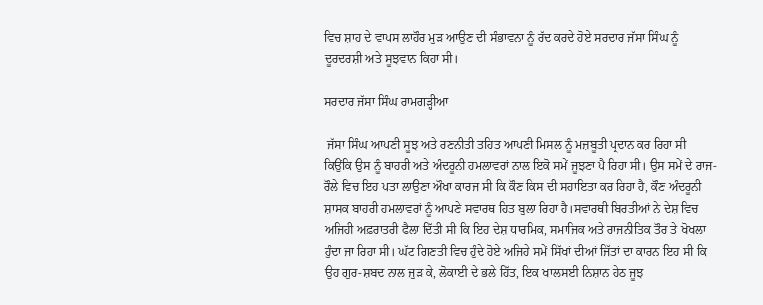ਵਿਚ ਸ਼ਾਹ ਦੇ ਵਾਪਸ ਲਾਹੌਰ ਮੁੜ ਆਉਣ ਦੀ ਸੰਭਾਵਨਾ ਨੂੰ ਰੱਦ ਕਰਦੇ ਹੋਏ ਸਰਦਾਰ ਜੱਸਾ ਸਿੰਘ ਨੂੰ ਦੂਰਦਰਸ਼ੀ ਅਤੇ ਸੂਝਵਾਨ ਕਿਹਾ ਸੀ।

ਸਰਦਾਰ ਜੱਸਾ ਸਿੰਘ ਰਾਮਗੜ੍ਹੀਆ

 ਜੱਸਾ ਸਿੰਘ ਆਪਣੀ ਸੂਝ ਅਤੇ ਰਣਨੀਤੀ ਤਹਿਤ ਆਪਣੀ ਮਿਸਲ ਨੂੰ ਮਜ਼ਬੂਤੀ ਪ੍ਰਦਾਨ ਕਰ ਰਿਹਾ ਸੀ ਕਿਉਂਕਿ ਉਸ ਨੂੰ ਬਾਹਰੀ ਅਤੇ ਅੰਦਰੂਨੀ ਹਮਲਾਵਰਾਂ ਨਾਲ ਇਕੋ ਸਮੇਂ ਜੂਝਣਾ ਪੈ ਰਿਹਾ ਸੀ। ਉਸ ਸਮੇਂ ਦੇ ਰਾਜ-ਰੌਲੇ ਵਿਚ ਇਹ ਪਤਾ ਲਾਉਣਾ ਔਖਾ ਕਾਰਜ ਸੀ ਕਿ ਕੌਣ ਕਿਸ ਦੀ ਸਹਾਇਤਾ ਕਰ ਰਿਹਾ ਹੈ, ਕੌਣ ਅੰਦਰੂਨੀ ਸ਼ਾਸਕ ਬਾਹਰੀ ਹਮਲਾਵਰਾਂ ਨੂੰ ਆਪਣੇ ਸਵਾਰਥ ਹਿਤ ਬੁਲਾ ਰਿਹਾ ਹੈ।ਸਵਾਰਥੀ ਬਿਰਤੀਆਂ ਨੇ ਦੇਸ਼ ਵਿਚ ਅਜਿਹੀ ਅਫ਼ਰਾਤਰੀ ਫੈਲਾ ਦਿੱਤੀ ਸੀ ਕਿ ਇਹ ਦੇਸ਼ ਧਾਰਮਿਕ, ਸਮਾਜਿਕ ਅਤੇ ਰਾਜਨੀਤਿਕ ਤੌਰ ਤੇ ਖੋਖਲਾ ਹੁੰਦਾ ਜਾ ਰਿਹਾ ਸੀ। ਘੱਟ ਗਿਣਤੀ ਵਿਚ ਹੁੰਦੇ ਹੋਏ ਅਜਿਹੇ ਸਮੇਂ ਸਿੱਖਾਂ ਦੀਆਂ ਜਿੱਤਾਂ ਦਾ ਕਾਰਨ ਇਹ ਸੀ ਕਿ ਉਹ ਗੁਰ-ਸ਼ਬਦ ਨਾਲ ਜੁੜ ਕੇ, ਲੋਕਾਈ ਦੇ ਭਲੇ ਹਿੱਤ, ਇਕ ਖਾਲਸਈ ਨਿਸ਼ਾਨ ਹੇਠ ਜੂਝ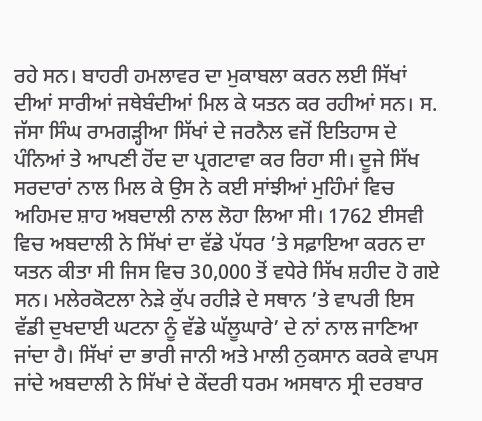ਰਹੇ ਸਨ। ਬਾਹਰੀ ਹਮਲਾਵਰ ਦਾ ਮੁਕਾਬਲਾ ਕਰਨ ਲਈ ਸਿੱਖਾਂ ਦੀਆਂ ਸਾਰੀਆਂ ਜਥੇਬੰਦੀਆਂ ਮਿਲ ਕੇ ਯਤਨ ਕਰ ਰਹੀਆਂ ਸਨ। ਸ. ਜੱਸਾ ਸਿੰਘ ਰਾਮਗੜ੍ਹੀਆ ਸਿੱਖਾਂ ਦੇ ਜਰਨੈਲ ਵਜੋਂ ਇਤਿਹਾਸ ਦੇ ਪੰਨਿਆਂ ਤੇ ਆਪਣੀ ਹੋਂਦ ਦਾ ਪ੍ਰਗਟਾਵਾ ਕਰ ਰਿਹਾ ਸੀ। ਦੂਜੇ ਸਿੱਖ ਸਰਦਾਰਾਂ ਨਾਲ ਮਿਲ ਕੇ ਉਸ ਨੇ ਕਈ ਸਾਂਝੀਆਂ ਮੁਹਿੰਮਾਂ ਵਿਚ ਅਹਿਮਦ ਸ਼ਾਹ ਅਬਦਾਲੀ ਨਾਲ ਲੋਹਾ ਲਿਆ ਸੀ। 1762 ਈਸਵੀ ਵਿਚ ਅਬਦਾਲੀ ਨੇ ਸਿੱਖਾਂ ਦਾ ਵੱਡੇ ਪੱਧਰ ’ਤੇ ਸਫ਼ਾਇਆ ਕਰਨ ਦਾ ਯਤਨ ਕੀਤਾ ਸੀ ਜਿਸ ਵਿਚ 30,000 ਤੋਂ ਵਧੇਰੇ ਸਿੱਖ ਸ਼ਹੀਦ ਹੋ ਗਏ ਸਨ। ਮਲੇਰਕੋਟਲਾ ਨੇੜੇ ਕੁੱਪ ਰਹੀੜੇ ਦੇ ਸਥਾਨ ’ਤੇ ਵਾਪਰੀ ਇਸ ਵੱਡੀ ਦੁਖਦਾਈ ਘਟਨਾ ਨੂੰ ਵੱਡੇ ਘੱਲੂਘਾਰੇ’ ਦੇ ਨਾਂ ਨਾਲ ਜਾਣਿਆ ਜਾਂਦਾ ਹੈ। ਸਿੱਖਾਂ ਦਾ ਭਾਰੀ ਜਾਨੀ ਅਤੇ ਮਾਲੀ ਨੁਕਸਾਨ ਕਰਕੇ ਵਾਪਸ ਜਾਂਦੇ ਅਬਦਾਲੀ ਨੇ ਸਿੱਖਾਂ ਦੇ ਕੇਂਦਰੀ ਧਰਮ ਅਸਥਾਨ ਸ੍ਰੀ ਦਰਬਾਰ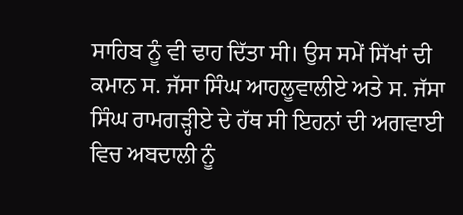ਸਾਹਿਬ ਨੂੰ ਵੀ ਢਾਹ ਦਿੱਤਾ ਸੀ। ਉਸ ਸਮੇਂ ਸਿੱਖਾਂ ਦੀ ਕਮਾਨ ਸ. ਜੱਸਾ ਸਿੰਘ ਆਹਲੂਵਾਲੀਏ ਅਤੇ ਸ. ਜੱਸਾ ਸਿੰਘ ਰਾਮਗੜ੍ਹੀਏ ਦੇ ਹੱਥ ਸੀ ਇਹਨਾਂ ਦੀ ਅਗਵਾਈ ਵਿਚ ਅਬਦਾਲੀ ਨੂੰ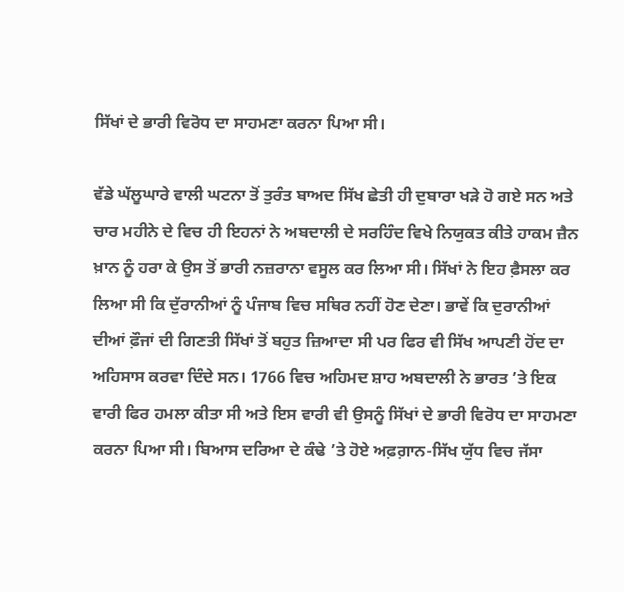ਸਿੱਖਾਂ ਦੇ ਭਾਰੀ ਵਿਰੋਧ ਦਾ ਸਾਹਮਣਾ ਕਰਨਾ ਪਿਆ ਸੀ।

ਵੱਡੇ ਘੱਲੂਘਾਰੇ ਵਾਲੀ ਘਟਨਾ ਤੋਂ ਤੁਰੰਤ ਬਾਅਦ ਸਿੱਖ ਛੇਤੀ ਹੀ ਦੁਬਾਰਾ ਖੜੇ ਹੋ ਗਏ ਸਨ ਅਤੇ ਚਾਰ ਮਹੀਨੇ ਦੇ ਵਿਚ ਹੀ ਇਹਨਾਂ ਨੇ ਅਬਦਾਲੀ ਦੇ ਸਰਹਿੰਦ ਵਿਖੇ ਨਿਯੁਕਤ ਕੀਤੇ ਹਾਕਮ ਜ਼ੈਨ ਖ਼ਾਨ ਨੂੰ ਹਰਾ ਕੇ ਉਸ ਤੋਂ ਭਾਰੀ ਨਜ਼ਰਾਨਾ ਵਸੂਲ ਕਰ ਲਿਆ ਸੀ। ਸਿੱਖਾਂ ਨੇ ਇਹ ਫ਼ੈਸਲਾ ਕਰ ਲਿਆ ਸੀ ਕਿ ਦੁੱਰਾਨੀਆਂ ਨੂੰ ਪੰਜਾਬ ਵਿਚ ਸਥਿਰ ਨਹੀਂ ਹੋਣ ਦੇਣਾ। ਭਾਵੇਂ ਕਿ ਦੁਰਾਨੀਆਂ ਦੀਆਂ ਫ਼ੌਜਾਂ ਦੀ ਗਿਣਤੀ ਸਿੱਖਾਂ ਤੋਂ ਬਹੁਤ ਜ਼ਿਆਦਾ ਸੀ ਪਰ ਫਿਰ ਵੀ ਸਿੱਖ ਆਪਣੀ ਹੋਂਦ ਦਾ ਅਹਿਸਾਸ ਕਰਵਾ ਦਿੰਦੇ ਸਨ। 1766 ਵਿਚ ਅਹਿਮਦ ਸ਼ਾਹ ਅਬਦਾਲੀ ਨੇ ਭਾਰਤ ’ਤੇ ਇਕ ਵਾਰੀ ਫਿਰ ਹਮਲਾ ਕੀਤਾ ਸੀ ਅਤੇ ਇਸ ਵਾਰੀ ਵੀ ਉਸਨੂੰ ਸਿੱਖਾਂ ਦੇ ਭਾਰੀ ਵਿਰੋਧ ਦਾ ਸਾਹਮਣਾ ਕਰਨਾ ਪਿਆ ਸੀ। ਬਿਆਸ ਦਰਿਆ ਦੇ ਕੰਢੇ ’ਤੇ ਹੋਏ ਅਫ਼ਗ਼ਾਨ-ਸਿੱਖ ਯੁੱਧ ਵਿਚ ਜੱਸਾ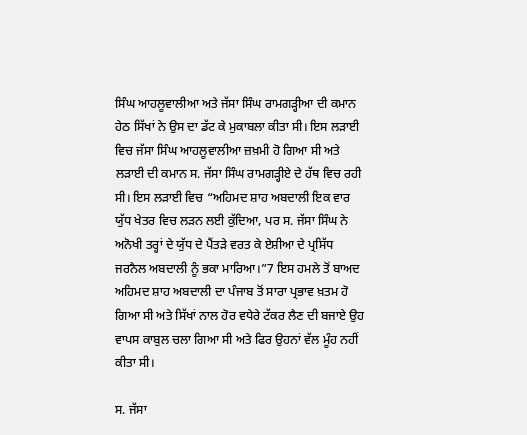ਸਿੰਘ ਆਹਲੂਵਾਲੀਆ ਅਤੇ ਜੱਸਾ ਸਿੰਘ ਰਾਮਗੜ੍ਹੀਆ ਦੀ ਕਮਾਨ ਹੇਠ ਸਿੱਖਾਂ ਨੇ ਉਸ ਦਾ ਡੱਟ ਕੇ ਮੁਕਾਬਲਾ ਕੀਤਾ ਸੀ। ਇਸ ਲੜਾਈ ਵਿਚ ਜੱਸਾ ਸਿੰਘ ਆਹਲੂਵਾਲੀਆ ਜ਼ਖ਼ਮੀ ਹੋ ਗਿਆ ਸੀ ਅਤੇ ਲੜਾਈ ਦੀ ਕਮਾਨ ਸ. ਜੱਸਾ ਸਿੰਘ ਰਾਮਗੜ੍ਹੀਏ ਦੇ ਹੱਥ ਵਿਚ ਰਹੀ ਸੀ। ਇਸ ਲੜਾਈ ਵਿਚ “ਅਹਿਮਦ ਸ਼ਾਹ ਅਬਦਾਲੀ ਇਕ ਵਾਰ ਯੁੱਧ ਖੇਤਰ ਵਿਚ ਲੜਨ ਲਈ ਕੁੱਦਿਆ, ਪਰ ਸ. ਜੱਸਾ ਸਿੰਘ ਨੇ ਅਨੋਖੀ ਤਰ੍ਹਾਂ ਦੇ ਯੁੱਧ ਦੇ ਪੈਂਤੜੇ ਵਰਤ ਕੇ ਏਸ਼ੀਆ ਦੇ ਪ੍ਰਸਿੱਧ ਜਰਨੈਲ ਅਬਦਾਲੀ ਨੂੰ ਭਕਾ ਮਾਰਿਆ।”7 ਇਸ ਹਮਲੇ ਤੋਂ ਬਾਅਦ ਅਹਿਮਦ ਸ਼ਾਹ ਅਬਦਾਲੀ ਦਾ ਪੰਜਾਬ ਤੋਂ ਸਾਰਾ ਪ੍ਰਭਾਵ ਖ਼ਤਮ ਹੋ ਗਿਆ ਸੀ ਅਤੇ ਸਿੱਖਾਂ ਨਾਲ ਹੋਰ ਵਧੇਰੇ ਟੱਕਰ ਲੈਣ ਦੀ ਬਜਾਏ ਉਹ ਵਾਪਸ ਕਾਬੁਲ ਚਲਾ ਗਿਆ ਸੀ ਅਤੇ ਫਿਰ ਉਹਨਾਂ ਵੱਲ ਮੂੰਹ ਨਹੀਂ ਕੀਤਾ ਸੀ।

ਸ. ਜੱਸਾ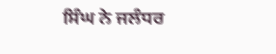ਸਿੰਘ ਨੇ ਜਲੰਧਰ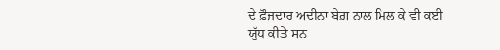ਦੇ ਫ਼ੌਜਦਾਰ ਅਦੀਨਾ ਬੇਗ਼ ਨਾਲ ਮਿਲ ਕੇ ਵੀ ਕਈ ਯੁੱਧ ਕੀਤੇ ਸਨ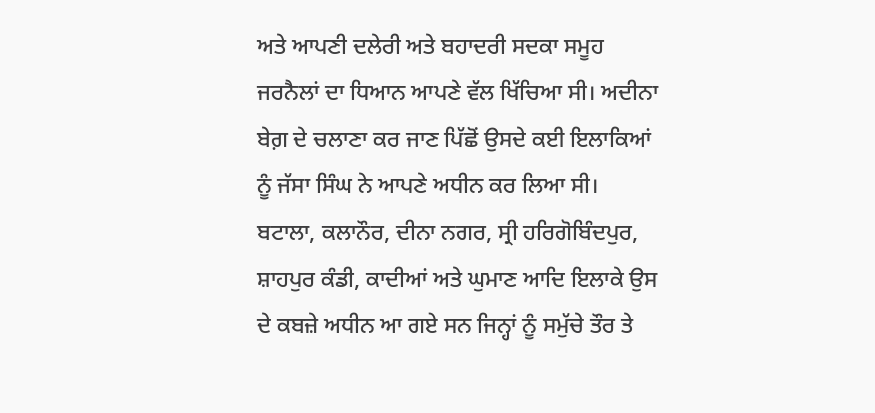ਅਤੇ ਆਪਣੀ ਦਲੇਰੀ ਅਤੇ ਬਹਾਦਰੀ ਸਦਕਾ ਸਮੂਹ ਜਰਨੈਲਾਂ ਦਾ ਧਿਆਨ ਆਪਣੇ ਵੱਲ ਖਿੱਚਿਆ ਸੀ। ਅਦੀਨਾ ਬੇਗ਼ ਦੇ ਚਲਾਣਾ ਕਰ ਜਾਣ ਪਿੱਛੋਂ ਉਸਦੇ ਕਈ ਇਲਾਕਿਆਂ ਨੂੰ ਜੱਸਾ ਸਿੰਘ ਨੇ ਆਪਣੇ ਅਧੀਨ ਕਰ ਲਿਆ ਸੀ। ਬਟਾਲਾ, ਕਲਾਨੌਰ, ਦੀਨਾ ਨਗਰ, ਸ੍ਰੀ ਹਰਿਗੋਬਿੰਦਪੁਰ, ਸ਼ਾਹਪੁਰ ਕੰਡੀ, ਕਾਦੀਆਂ ਅਤੇ ਘੁਮਾਣ ਆਦਿ ਇਲਾਕੇ ਉਸ ਦੇ ਕਬਜ਼ੇ ਅਧੀਨ ਆ ਗਏ ਸਨ ਜਿਨ੍ਹਾਂ ਨੂੰ ਸਮੁੱਚੇ ਤੌਰ ਤੇ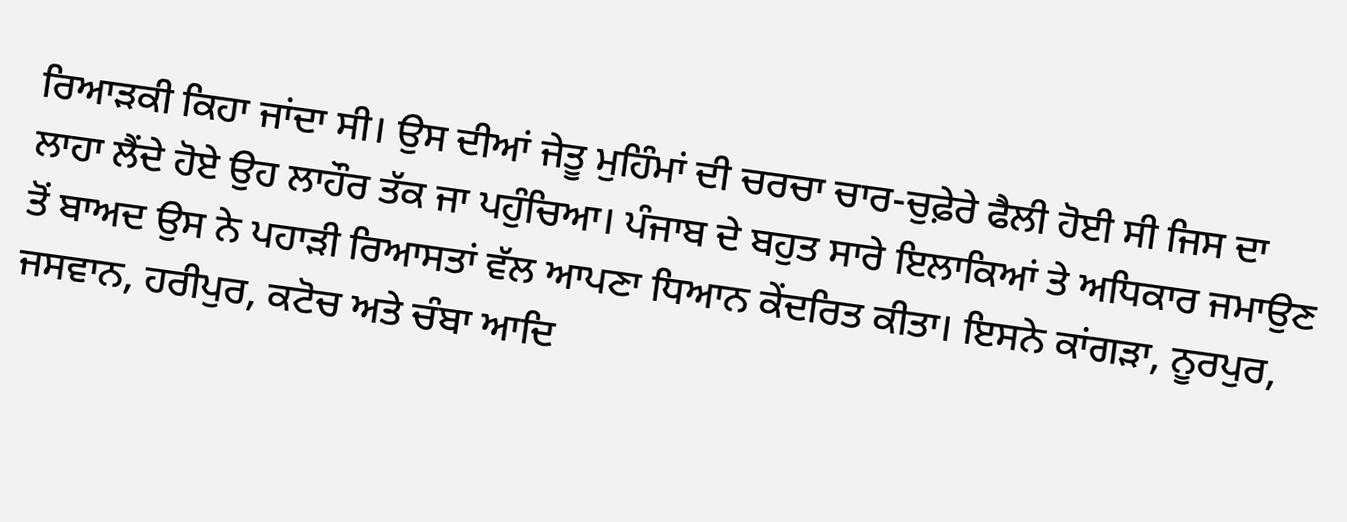ਰਿਆੜਕੀ ਕਿਹਾ ਜਾਂਦਾ ਸੀ। ਉਸ ਦੀਆਂ ਜੇਤੂ ਮੁਹਿੰਮਾਂ ਦੀ ਚਰਚਾ ਚਾਰ-ਚੁਫ਼ੇਰੇ ਫੈਲੀ ਹੋਈ ਸੀ ਜਿਸ ਦਾ ਲਾਹਾ ਲੈਂਦੇ ਹੋਏ ਉਹ ਲਾਹੌਰ ਤੱਕ ਜਾ ਪਹੁੰਚਿਆ। ਪੰਜਾਬ ਦੇ ਬਹੁਤ ਸਾਰੇ ਇਲਾਕਿਆਂ ਤੇ ਅਧਿਕਾਰ ਜਮਾਉਣ ਤੋਂ ਬਾਅਦ ਉਸ ਨੇ ਪਹਾੜੀ ਰਿਆਸਤਾਂ ਵੱਲ ਆਪਣਾ ਧਿਆਨ ਕੇਂਦਰਿਤ ਕੀਤਾ। ਇਸਨੇ ਕਾਂਗੜਾ, ਨੂਰਪੁਰ, ਜਸਵਾਨ, ਹਰੀਪੁਰ, ਕਟੋਚ ਅਤੇ ਚੰਬਾ ਆਦਿ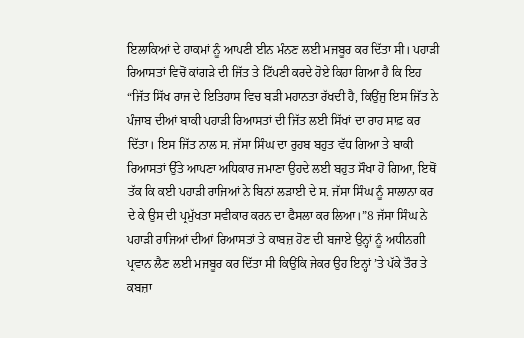ਇਲਾਕਿਆਂ ਦੇ ਹਾਕਮਾਂ ਨੂੰ ਆਪਣੀ ਈਨ ਮੰਨਣ ਲਈ ਮਜਬੂਰ ਕਰ ਦਿੱਤਾ ਸੀ। ਪਹਾੜੀ ਰਿਆਸਤਾਂ ਵਿਚੋਂ ਕਾਂਗੜੇ ਦੀ ਜਿੱਤ ਤੇ ਟਿੱਪਣੀ ਕਰਦੇ ਹੋਏ ਕਿਹਾ ਗਿਆ ਹੈ ਕਿ ਇਹ “ਜਿੱਤ ਸਿੱਖ ਰਾਜ ਦੇ ਇਤਿਹਾਸ ਵਿਚ ਬੜੀ ਮਹਾਨਤਾ ਰੱਖਦੀ ਹੈ, ਕਿਉਂਜੁ ਇਸ ਜਿੱਤ ਨੇ ਪੰਜਾਬ ਦੀਆਂ ਬਾਕੀ ਪਹਾੜੀ ਰਿਆਸਤਾਂ ਦੀ ਜਿੱਤ ਲਈ ਸਿੱਖਾਂ ਦਾ ਰਾਹ ਸਾਫ਼ ਕਰ ਦਿੱਤਾ। ਇਸ ਜਿੱਤ ਨਾਲ ਸ. ਜੱਸਾ ਸਿੰਘ ਦਾ ਰੁਹਬ ਬਹੁਤ ਵੱਧ ਗਿਆ ਤੇ ਬਾਕੀ ਰਿਆਸਤਾਂ ਉੱਤੇ ਆਪਣਾ ਅਧਿਕਾਰ ਜਮਾਣਾ ਉਹਦੇ ਲਈ ਬਹੁਤ ਸੌਖਾ ਹੋ ਗਿਆ, ਇਥੋਂ ਤੱਕ ਕਿ ਕਈ ਪਹਾੜੀ ਰਾਜਿਆਂ ਨੇ ਬਿਨਾਂ ਲੜਾਈ ਦੇ ਸ. ਜੱਸਾ ਸਿੰਘ ਨੂੰ ਸਾਲਾਨਾ ਕਰ ਦੇ ਕੇ ਉਸ ਦੀ ਪ੍ਰਮੁੱਖਤਾ ਸਵੀਕਾਰ ਕਰਨ ਦਾ ਫੈਸਲਾ ਕਰ ਲਿਆ।”8 ਜੱਸਾ ਸਿੰਘ ਨੇ ਪਹਾੜੀ ਰਾਜਿਆਂ ਦੀਆਂ ਰਿਆਸਤਾਂ ਤੇ ਕਾਬਜ਼ ਹੋਣ ਦੀ ਬਜਾਏ ਉਨ੍ਹਾਂ ਨੂੰ ਅਧੀਨਗੀ ਪ੍ਰਵਾਨ ਲੈਣ ਲਈ ਮਜਬੂਰ ਕਰ ਦਿੱਤਾ ਸੀ ਕਿਉਂਕਿ ਜੇਕਰ ਉਹ ਇਨ੍ਹਾਂ ’ਤੇ ਪੱਕੇ ਤੌਰ ਤੇ ਕਬਜ਼ਾ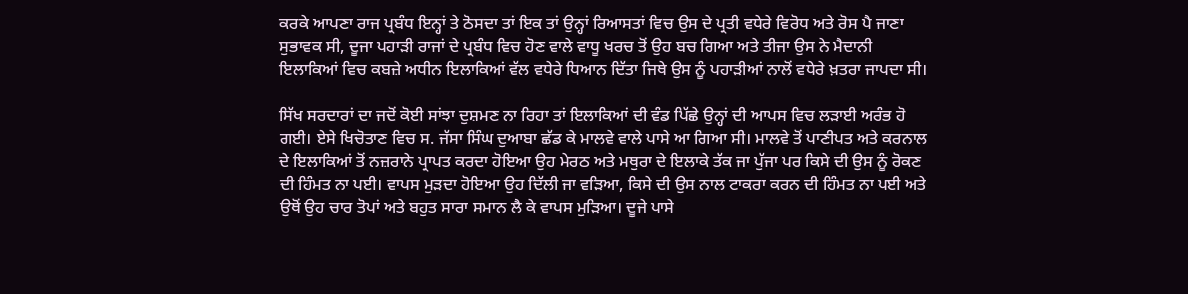ਕਰਕੇ ਆਪਣਾ ਰਾਜ ਪ੍ਰਬੰਧ ਇਨ੍ਹਾਂ ਤੇ ਠੋਸਦਾ ਤਾਂ ਇਕ ਤਾਂ ਉਨ੍ਹਾਂ ਰਿਆਸਤਾਂ ਵਿਚ ਉਸ ਦੇ ਪ੍ਰਤੀ ਵਧੇਰੇ ਵਿਰੋਧ ਅਤੇ ਰੋਸ ਪੈ ਜਾਣਾ ਸੁਭਾਵਕ ਸੀ, ਦੂਜਾ ਪਹਾੜੀ ਰਾਜਾਂ ਦੇ ਪ੍ਰਬੰਧ ਵਿਚ ਹੋਣ ਵਾਲੇ ਵਾਧੂ ਖਰਚ ਤੋਂ ਉਹ ਬਚ ਗਿਆ ਅਤੇ ਤੀਜਾ ਉਸ ਨੇ ਮੈਦਾਨੀ ਇਲਾਕਿਆਂ ਵਿਚ ਕਬਜ਼ੇ ਅਧੀਨ ਇਲਾਕਿਆਂ ਵੱਲ ਵਧੇਰੇ ਧਿਆਨ ਦਿੱਤਾ ਜਿਥੇ ਉਸ ਨੂੰ ਪਹਾੜੀਆਂ ਨਾਲੋਂ ਵਧੇਰੇ ਖ਼ਤਰਾ ਜਾਪਦਾ ਸੀ।

ਸਿੱਖ ਸਰਦਾਰਾਂ ਦਾ ਜਦੋਂ ਕੋਈ ਸਾਂਝਾ ਦੁਸ਼ਮਣ ਨਾ ਰਿਹਾ ਤਾਂ ਇਲਾਕਿਆਂ ਦੀ ਵੰਡ ਪਿੱਛੇ ਉਨ੍ਹਾਂ ਦੀ ਆਪਸ ਵਿਚ ਲੜਾਈ ਅਰੰਭ ਹੋ ਗਈ। ਏਸੇ ਖਿਚੋਤਾਣ ਵਿਚ ਸ. ਜੱਸਾ ਸਿੰਘ ਦੁਆਬਾ ਛੱਡ ਕੇ ਮਾਲਵੇ ਵਾਲੇ ਪਾਸੇ ਆ ਗਿਆ ਸੀ। ਮਾਲਵੇ ਤੋਂ ਪਾਣੀਪਤ ਅਤੇ ਕਰਨਾਲ ਦੇ ਇਲਾਕਿਆਂ ਤੋਂ ਨਜ਼ਰਾਨੇ ਪ੍ਰਾਪਤ ਕਰਦਾ ਹੋਇਆ ਉਹ ਮੇਰਠ ਅਤੇ ਮਥੁਰਾ ਦੇ ਇਲਾਕੇ ਤੱਕ ਜਾ ਪੁੱਜਾ ਪਰ ਕਿਸੇ ਦੀ ਉਸ ਨੂੰ ਰੋਕਣ ਦੀ ਹਿੰਮਤ ਨਾ ਪਈ। ਵਾਪਸ ਮੁੜਦਾ ਹੋਇਆ ਉਹ ਦਿੱਲੀ ਜਾ ਵੜਿਆ, ਕਿਸੇ ਦੀ ਉਸ ਨਾਲ ਟਾਕਰਾ ਕਰਨ ਦੀ ਹਿੰਮਤ ਨਾ ਪਈ ਅਤੇ ਉਥੋਂ ਉਹ ਚਾਰ ਤੋਪਾਂ ਅਤੇ ਬਹੁਤ ਸਾਰਾ ਸਮਾਨ ਲੈ ਕੇ ਵਾਪਸ ਮੁੜਿਆ। ਦੂਜੇ ਪਾਸੇ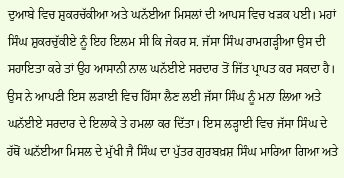ਦੁਆਬੇ ਵਿਚ ਸ਼ੁਕਰਚੱਕੀਆ ਅਤੇ ਘਨੱਈਆ ਮਿਸਲਾਂ ਦੀ ਆਪਸ ਵਿਚ ਖੜਕ ਪਈ। ਮਹਾਂ ਸਿੰਘ ਸ਼ੁਕਰਚੁੱਕੀਏ ਨੂੰ ਇਹ ਇਲਮ ਸੀ ਕਿ ਜੇਕਰ ਸ. ਜੱਸਾ ਸਿੰਘ ਰਾਮਗੜ੍ਹੀਆ ਉਸ ਦੀ ਸਹਾਇਤਾ ਕਰੇ ਤਾਂ ਉਹ ਆਸਾਨੀ ਨਾਲ ਘਨੱਈਏ ਸਰਦਾਰ ਤੋਂ ਜਿੱਤ ਪ੍ਰਾਪਤ ਕਰ ਸਕਦਾ ਹੈ। ਉਸ ਨੇ ਆਪਣੀ ਇਸ ਲੜਾਈ ਵਿਚ ਹਿੱਸਾ ਲੈਣ ਲਈ ਜੱਸਾ ਸਿੰਘ ਨੂੰ ਮਨਾ ਲਿਆ ਅਤੇ ਘਨੱਈਏ ਸਰਦਾਰ ਦੇ ਇਲਾਕੇ ਤੇ ਹਮਲਾ ਕਰ ਦਿੱਤਾ। ਇਸ ਲੜ੍ਹਾਈ ਵਿਚ ਜੱਸਾ ਸਿੰਘ ਦੇ ਹੱਥੋਂ ਘਨੱਈਆ ਮਿਸਲ ਦੇ ਮੁੱਖੀ ਜੈ ਸਿੰਘ ਦਾ ਪੁੱਤਰ ਗੁਰਬਖ਼ਸ਼ ਸਿੰਘ ਮਾਰਿਆ ਗਿਆ ਅਤੇ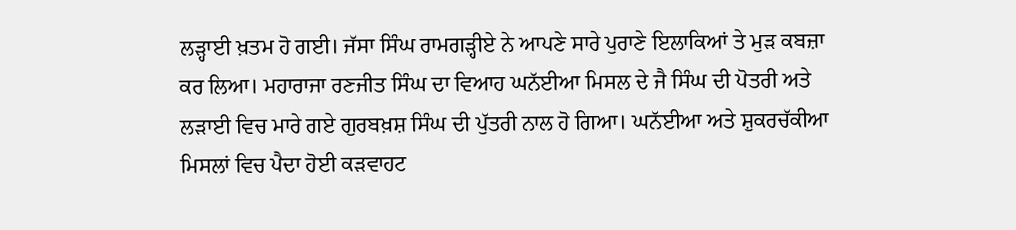ਲੜ੍ਹਾਈ ਖ਼ਤਮ ਹੋ ਗਈ। ਜੱਸਾ ਸਿੰਘ ਰਾਮਗੜ੍ਹੀਏ ਨੇ ਆਪਣੇ ਸਾਰੇ ਪੁਰਾਣੇ ਇਲਾਕਿਆਂ ਤੇ ਮੁੜ ਕਬਜ਼ਾ ਕਰ ਲਿਆ। ਮਹਾਰਾਜਾ ਰਣਜੀਤ ਸਿੰਘ ਦਾ ਵਿਆਹ ਘਨੱਈਆ ਮਿਸਲ ਦੇ ਜੈ ਸਿੰਘ ਦੀ ਪੋਤਰੀ ਅਤੇ ਲੜਾਈ ਵਿਚ ਮਾਰੇ ਗਏ ਗੁਰਬਖ਼ਸ਼ ਸਿੰਘ ਦੀ ਪੁੱਤਰੀ ਨਾਲ ਹੋ ਗਿਆ। ਘਨੱਈਆ ਅਤੇ ਸ਼ੁਕਰਚੱਕੀਆ ਮਿਸਲਾਂ ਵਿਚ ਪੈਦਾ ਹੋਈ ਕੜਵਾਹਟ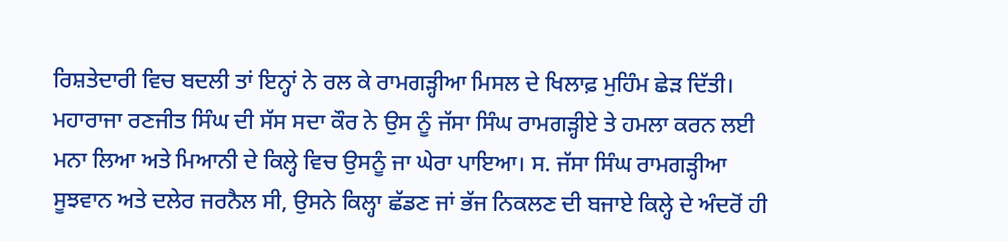ਰਿਸ਼ਤੇਦਾਰੀ ਵਿਚ ਬਦਲੀ ਤਾਂ ਇਨ੍ਹਾਂ ਨੇ ਰਲ ਕੇ ਰਾਮਗੜ੍ਹੀਆ ਮਿਸਲ ਦੇ ਖਿਲਾਫ਼ ਮੁਹਿੰਮ ਛੇੜ ਦਿੱਤੀ। ਮਹਾਰਾਜਾ ਰਣਜੀਤ ਸਿੰਘ ਦੀ ਸੱਸ ਸਦਾ ਕੌਰ ਨੇ ਉਸ ਨੂੰ ਜੱਸਾ ਸਿੰਘ ਰਾਮਗੜ੍ਹੀਏ ਤੇ ਹਮਲਾ ਕਰਨ ਲਈ ਮਨਾ ਲਿਆ ਅਤੇ ਮਿਆਨੀ ਦੇ ਕਿਲ੍ਹੇ ਵਿਚ ਉਸਨੂੰ ਜਾ ਘੇਰਾ ਪਾਇਆ। ਸ. ਜੱਸਾ ਸਿੰਘ ਰਾਮਗੜ੍ਹੀਆ ਸੂਝਵਾਨ ਅਤੇ ਦਲੇਰ ਜਰਨੈਲ ਸੀ, ਉਸਨੇ ਕਿਲ੍ਹਾ ਛੱਡਣ ਜਾਂ ਭੱਜ ਨਿਕਲਣ ਦੀ ਬਜਾਏ ਕਿਲ੍ਹੇ ਦੇ ਅੰਦਰੋਂ ਹੀ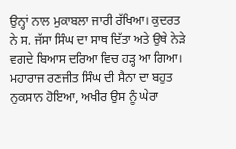ਉਨ੍ਹਾਂ ਨਾਲ ਮੁਕਾਬਲਾ ਜਾਰੀ ਰੱਖਿਆ। ਕੁਦਰਤ ਨੇ ਸ. ਜੱਸਾ ਸਿੰਘ ਦਾ ਸਾਥ ਦਿੱਤਾ ਅਤੇ ਉਥੇ ਨੇੜੇ ਵਗਦੇ ਬਿਆਸ ਦਰਿਆ ਵਿਚ ਹੜ੍ਹ ਆ ਗਿਆ। ਮਹਾਰਾਜ ਰਣਜੀਤ ਸਿੰਘ ਦੀ ਸੈਨਾ ਦਾ ਬਹੁਤ ਨੁਕਸਾਨ ਹੋਇਆ, ਅਖੀਰ ਉਸ ਨੂੰ ਘੇਰਾ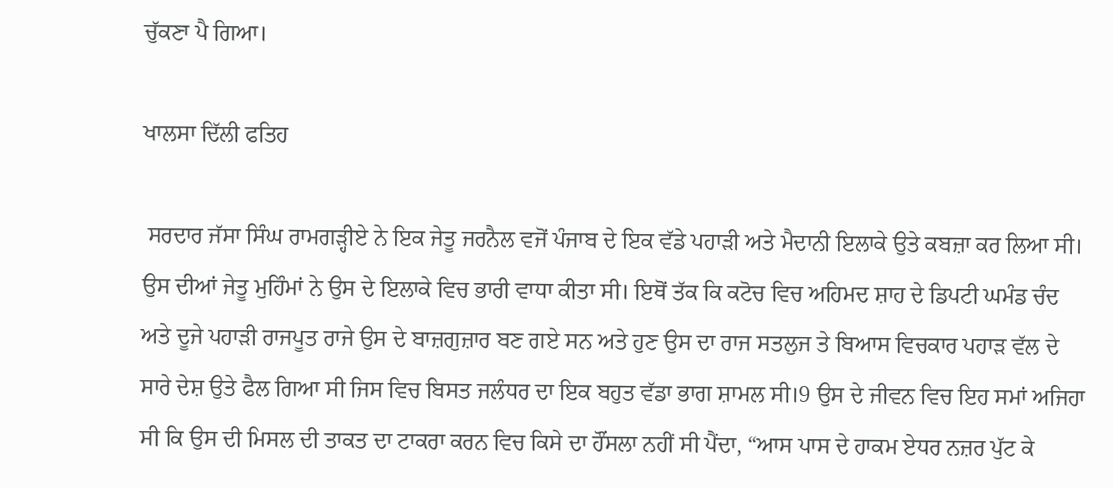ਚੁੱਕਣਾ ਪੈ ਗਿਆ।

ਖਾਲਸਾ ਦਿੱਲੀ ਫਤਿਹ

 ਸਰਦਾਰ ਜੱਸਾ ਸਿੰਘ ਰਾਮਗੜ੍ਹੀਏ ਨੇ ਇਕ ਜੇਤੂ ਜਰਨੈਲ ਵਜੋਂ ਪੰਜਾਬ ਦੇ ਇਕ ਵੱਡੇ ਪਹਾੜੀ ਅਤੇ ਮੈਦਾਨੀ ਇਲਾਕੇ ਉਤੇ ਕਬਜ਼ਾ ਕਰ ਲਿਆ ਸੀ। ਉਸ ਦੀਆਂ ਜੇਤੂ ਮੁਹਿੰਮਾਂ ਨੇ ਉਸ ਦੇ ਇਲਾਕੇ ਵਿਚ ਭਾਰੀ ਵਾਧਾ ਕੀਤਾ ਸੀ। ਇਥੋਂ ਤੱਕ ਕਿ ਕਟੋਚ ਵਿਚ ਅਹਿਮਦ ਸ਼ਾਹ ਦੇ ਡਿਪਟੀ ਘਮੰਡ ਚੰਦ ਅਤੇ ਦੂਜੇ ਪਹਾੜੀ ਰਾਜਪੂਤ ਰਾਜੇ ਉਸ ਦੇ ਬਾਜ਼ਗੁਜ਼ਾਰ ਬਣ ਗਏ ਸਨ ਅਤੇ ਹੁਣ ਉਸ ਦਾ ਰਾਜ ਸਤਲੁਜ ਤੇ ਬਿਆਸ ਵਿਚਕਾਰ ਪਹਾੜ ਵੱਲ ਦੇ ਸਾਰੇ ਦੇਸ਼ ਉਤੇ ਫੈਲ ਗਿਆ ਸੀ ਜਿਸ ਵਿਚ ਬਿਸਤ ਜਲੰਧਰ ਦਾ ਇਕ ਬਹੁਤ ਵੱਡਾ ਭਾਗ ਸ਼ਾਮਲ ਸੀ।9 ਉਸ ਦੇ ਜੀਵਨ ਵਿਚ ਇਹ ਸਮਾਂ ਅਜਿਹਾ ਸੀ ਕਿ ਉਸ ਦੀ ਮਿਸਲ ਦੀ ਤਾਕਤ ਦਾ ਟਾਕਰਾ ਕਰਨ ਵਿਚ ਕਿਸੇ ਦਾ ਹੌਂਸਲਾ ਨਹੀਂ ਸੀ ਪੈਂਦਾ, “ਆਸ ਪਾਸ ਦੇ ਹਾਕਮ ਏਧਰ ਨਜ਼ਰ ਪੁੱਟ ਕੇ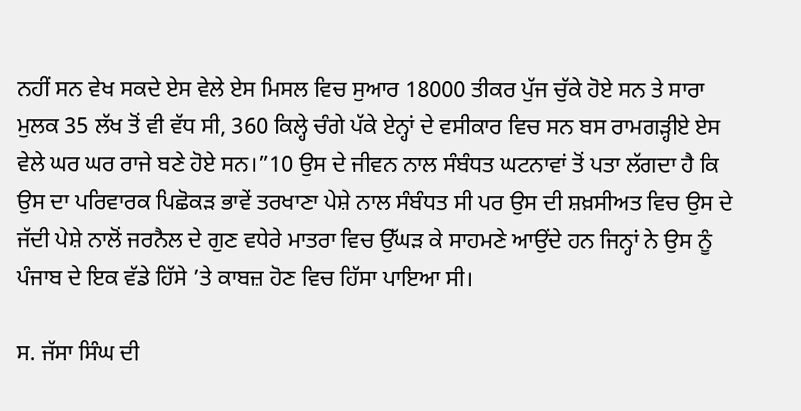ਨਹੀਂ ਸਨ ਵੇਖ ਸਕਦੇ ਏਸ ਵੇਲੇ ਏਸ ਮਿਸਲ ਵਿਚ ਸੁਆਰ 18000 ਤੀਕਰ ਪੁੱਜ ਚੁੱਕੇ ਹੋਏ ਸਨ ਤੇ ਸਾਰਾ ਮੁਲਕ 35 ਲੱਖ ਤੋਂ ਵੀ ਵੱਧ ਸੀ, 360 ਕਿਲ੍ਹੇ ਚੰਗੇ ਪੱਕੇ ਏਨ੍ਹਾਂ ਦੇ ਵਸੀਕਾਰ ਵਿਚ ਸਨ ਬਸ ਰਾਮਗੜ੍ਹੀਏ ਏਸ ਵੇਲੇ ਘਰ ਘਰ ਰਾਜੇ ਬਣੇ ਹੋਏ ਸਨ।”10 ਉਸ ਦੇ ਜੀਵਨ ਨਾਲ ਸੰਬੰਧਤ ਘਟਨਾਵਾਂ ਤੋਂ ਪਤਾ ਲੱਗਦਾ ਹੈ ਕਿ ਉਸ ਦਾ ਪਰਿਵਾਰਕ ਪਿਛੋਕੜ ਭਾਵੇਂ ਤਰਖਾਣਾ ਪੇਸ਼ੇ ਨਾਲ ਸੰਬੰਧਤ ਸੀ ਪਰ ਉਸ ਦੀ ਸ਼ਖ਼ਸੀਅਤ ਵਿਚ ਉਸ ਦੇ ਜੱਦੀ ਪੇਸ਼ੇ ਨਾਲੋਂ ਜਰਨੈਲ ਦੇ ਗੁਣ ਵਧੇਰੇ ਮਾਤਰਾ ਵਿਚ ਉੱਘੜ ਕੇ ਸਾਹਮਣੇ ਆਉਂਦੇ ਹਨ ਜਿਨ੍ਹਾਂ ਨੇ ਉਸ ਨੂੰ ਪੰਜਾਬ ਦੇ ਇਕ ਵੱਡੇ ਹਿੱਸੇ ’ਤੇ ਕਾਬਜ਼ ਹੋਣ ਵਿਚ ਹਿੱਸਾ ਪਾਇਆ ਸੀ।

ਸ. ਜੱਸਾ ਸਿੰਘ ਦੀ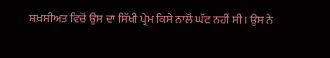ਸ਼ਖ਼ਸੀਅਤ ਵਿਚੋਂ ਉਸ ਦਾ ਸਿੱਖੀ ਪ੍ਰੇਮ ਕਿਸੇ ਨਾਲੋਂ ਘੱਟ ਨਹੀਂ ਸੀ। ਉਸ ਨੇ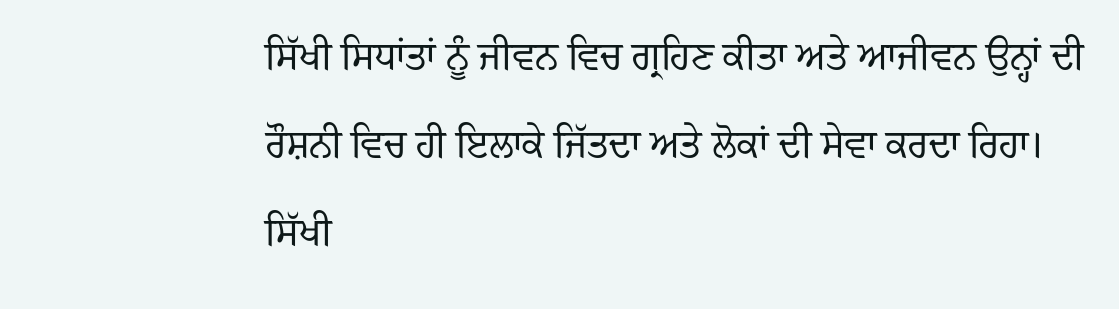ਸਿੱਖੀ ਸਿਧਾਂਤਾਂ ਨੂੰ ਜੀਵਨ ਵਿਚ ਗ੍ਰਹਿਣ ਕੀਤਾ ਅਤੇ ਆਜੀਵਨ ਉਨ੍ਹਾਂ ਦੀ ਰੌਸ਼ਨੀ ਵਿਚ ਹੀ ਇਲਾਕੇ ਜਿੱਤਦਾ ਅਤੇ ਲੋਕਾਂ ਦੀ ਸੇਵਾ ਕਰਦਾ ਰਿਹਾ। ਸਿੱਖੀ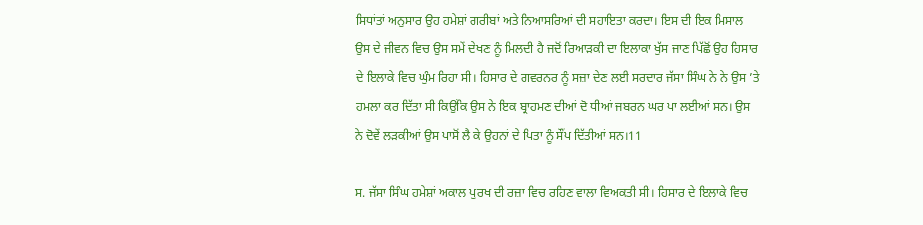ਸਿਧਾਂਤਾਂ ਅਨੁਸਾਰ ਉਹ ਹਮੇਸ਼ਾਂ ਗਰੀਬਾਂ ਅਤੇ ਨਿਆਸਰਿਆਂ ਦੀ ਸਹਾਇਤਾ ਕਰਦਾ। ਇਸ ਦੀ ਇਕ ਮਿਸਾਲ ਉਸ ਦੇ ਜੀਵਨ ਵਿਚ ਉਸ ਸਮੇਂ ਦੇਖਣ ਨੂੰ ਮਿਲਦੀ ਹੈ ਜਦੋਂ ਰਿਆੜਕੀ ਦਾ ਇਲਾਕਾ ਖੁੱਸ ਜਾਣ ਪਿੱਛੋਂ ਉਹ ਹਿਸਾਰ ਦੇ ਇਲਾਕੇ ਵਿਚ ਘੁੰਮ ਰਿਹਾ ਸੀ। ਹਿਸਾਰ ਦੇ ਗਵਰਨਰ ਨੂੰ ਸਜ਼ਾ ਦੇਣ ਲਈ ਸਰਦਾਰ ਜੱਸਾ ਸਿੰਘ ਨੇ ਨੇ ਉਸ ’ਤੇ ਹਮਲਾ ਕਰ ਦਿੱਤਾ ਸੀ ਕਿਉਂਕਿ ਉਸ ਨੇ ਇਕ ਬ੍ਰਾਹਮਣ ਦੀਆਂ ਦੋ ਧੀਆਂ ਜਬਰਨ ਘਰ ਪਾ ਲਈਆਂ ਸਨ। ਉਸ ਨੇ ਦੋਵੇਂ ਲੜਕੀਆਂ ਉਸ ਪਾਸੋਂ ਲੈ ਕੇ ਉਹਨਾਂ ਦੇ ਪਿਤਾ ਨੂੰ ਸੌਂਪ ਦਿੱਤੀਆਂ ਸਨ।11

ਸ. ਜੱਸਾ ਸਿੰਘ ਹਮੇਸ਼ਾਂ ਅਕਾਲ ਪੁਰਖ ਦੀ ਰਜ਼ਾ ਵਿਚ ਰਹਿਣ ਵਾਲਾ ਵਿਅਕਤੀ ਸੀ। ਹਿਸਾਰ ਦੇ ਇਲਾਕੇ ਵਿਚ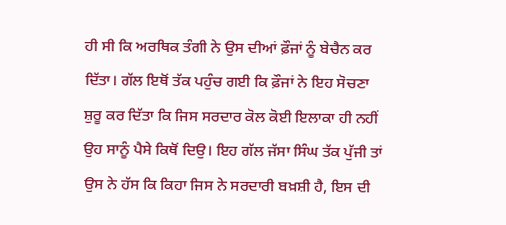ਹੀ ਸੀ ਕਿ ਅਰਥਿਕ ਤੰਗੀ ਨੇ ਉਸ ਦੀਆਂ ਫ਼ੌਜਾਂ ਨੂੰ ਬੇਚੈਨ ਕਰ ਦਿੱਤਾ। ਗੱਲ ਇਥੋਂ ਤੱਕ ਪਹੁੰਚ ਗਈ ਕਿ ਫ਼ੌਜਾਂ ਨੇ ਇਹ ਸੋਚਣਾ ਸ਼ੁਰੂ ਕਰ ਦਿੱਤਾ ਕਿ ਜਿਸ ਸਰਦਾਰ ਕੋਲ ਕੋਈ ਇਲਾਕਾ ਹੀ ਨਹੀਂ ਉਹ ਸਾਨੂੰ ਪੈਸੇ ਕਿਥੋਂ ਦਿਉ। ਇਹ ਗੱਲ ਜੱਸਾ ਸਿੰਘ ਤੱਕ ਪੁੱਜੀ ਤਾਂ ਉਸ ਨੇ ਹੱਸ ਕਿ ਕਿਹਾ ਜਿਸ ਨੇ ਸਰਦਾਰੀ ਬਖ਼ਸ਼ੀ ਹੈ, ਇਸ ਦੀ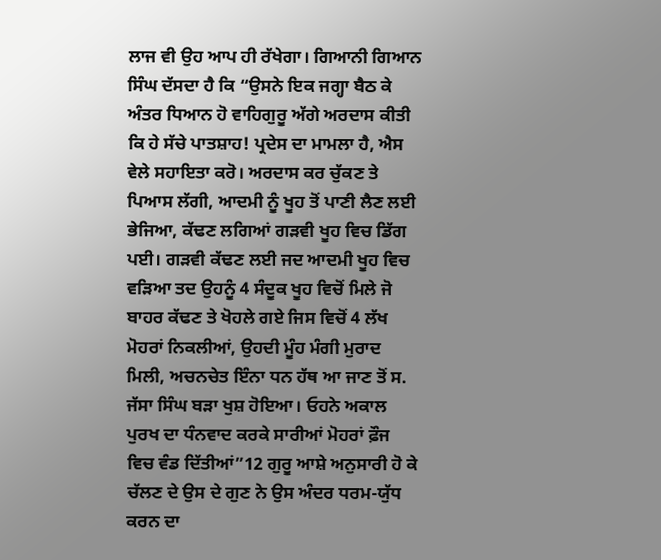ਲਾਜ ਵੀ ਉਹ ਆਪ ਹੀ ਰੱਖੇਗਾ। ਗਿਆਨੀ ਗਿਆਨ ਸਿੰਘ ਦੱਸਦਾ ਹੈ ਕਿ “ਉਸਨੇ ਇਕ ਜਗ੍ਹਾ ਬੈਠ ਕੇ ਅੰਤਰ ਧਿਆਨ ਹੋ ਵਾਹਿਗੁਰੂ ਅੱਗੇ ਅਰਦਾਸ ਕੀਤੀ ਕਿ ਹੇ ਸੱਚੇ ਪਾਤਸ਼ਾਹ! ਪ੍ਰਦੇਸ ਦਾ ਮਾਮਲਾ ਹੈ, ਐਸ ਵੇਲੇ ਸਹਾਇਤਾ ਕਰੋ। ਅਰਦਾਸ ਕਰ ਚੁੱਕਣ ਤੇ ਪਿਆਸ ਲੱਗੀ, ਆਦਮੀ ਨੂੰ ਖੂਹ ਤੋਂ ਪਾਣੀ ਲੈਣ ਲਈ ਭੇਜਿਆ, ਕੱਢਣ ਲਗਿਆਂ ਗੜਵੀ ਖੂਹ ਵਿਚ ਡਿੱਗ ਪਈ। ਗੜਵੀ ਕੱਢਣ ਲਈ ਜਦ ਆਦਮੀ ਖੂਹ ਵਿਚ ਵੜਿਆ ਤਦ ਉਹਨੂੰ 4 ਸੰਦੂਕ ਖੂਹ ਵਿਚੋਂ ਮਿਲੇ ਜੋ ਬਾਹਰ ਕੱਢਣ ਤੇ ਖੋਹਲੇ ਗਏ ਜਿਸ ਵਿਚੋਂ 4 ਲੱਖ ਮੋਹਰਾਂ ਨਿਕਲੀਆਂ, ਉਹਦੀ ਮੂੰਹ ਮੰਗੀ ਮੁਰਾਦ ਮਿਲੀ, ਅਚਨਚੇਤ ਇੰਨਾ ਧਨ ਹੱਥ ਆ ਜਾਣ ਤੋਂ ਸ. ਜੱਸਾ ਸਿੰਘ ਬੜਾ ਖੁਸ਼ ਹੋਇਆ। ਓਹਨੇ ਅਕਾਲ ਪੁਰਖ ਦਾ ਧੰਨਵਾਦ ਕਰਕੇ ਸਾਰੀਆਂ ਮੋਹਰਾਂ ਫ਼ੌਜ ਵਿਚ ਵੰਡ ਦਿੱਤੀਆਂ”12 ਗੁਰੂ ਆਸ਼ੇ ਅਨੁਸਾਰੀ ਹੋ ਕੇ ਚੱਲਣ ਦੇ ਉਸ ਦੇ ਗੁਣ ਨੇ ਉਸ ਅੰਦਰ ਧਰਮ-ਯੁੱਧ ਕਰਨ ਦਾ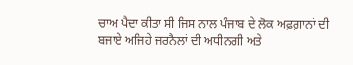ਚਾਅ ਪੈਦਾ ਕੀਤਾ ਸੀ ਜਿਸ ਨਾਲ ਪੰਜਾਬ ਦੇ ਲੋਕ ਅਫ਼ਗ਼ਾਨਾਂ ਦੀ ਬਜਾਏ ਅਜਿਹੇ ਜਰਨੈਲਾਂ ਦੀ ਅਧੀਨਗੀ ਅਤੇ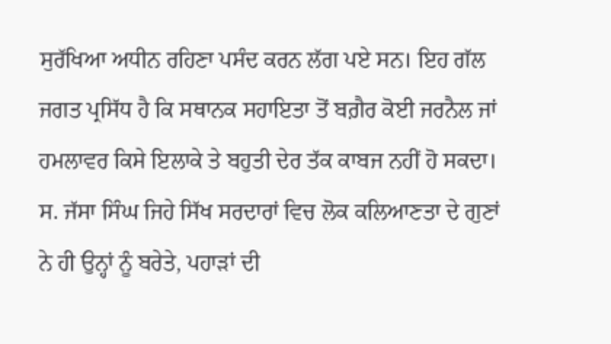ਸੁਰੱਖਿਆ ਅਧੀਨ ਰਹਿਣਾ ਪਸੰਦ ਕਰਨ ਲੱਗ ਪਏ ਸਨ। ਇਹ ਗੱਲ ਜਗਤ ਪ੍ਰਸਿੱਧ ਹੈ ਕਿ ਸਥਾਨਕ ਸਹਾਇਤਾ ਤੋਂ ਬਗ਼ੈਰ ਕੋਈ ਜਰਨੈਲ ਜਾਂ ਹਮਲਾਵਰ ਕਿਸੇ ਇਲਾਕੇ ਤੇ ਬਹੁਤੀ ਦੇਰ ਤੱਕ ਕਾਬਜ ਨਹੀਂ ਹੋ ਸਕਦਾ। ਸ. ਜੱਸਾ ਸਿੰਘ ਜਿਹੇ ਸਿੱਖ ਸਰਦਾਰਾਂ ਵਿਚ ਲੋਕ ਕਲਿਆਣਤਾ ਦੇ ਗੁਣਾਂ ਨੇ ਹੀ ਉਨ੍ਹਾਂ ਨੂੰ ਬਰੇਤੇ, ਪਹਾੜਾਂ ਦੀ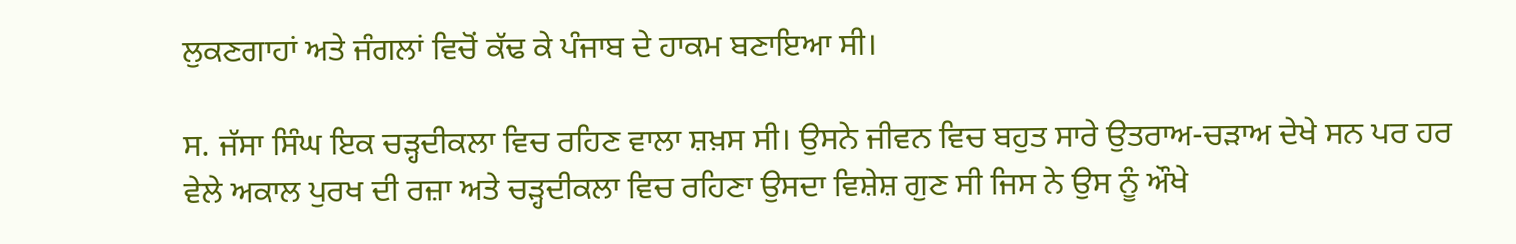ਲੁਕਣਗਾਹਾਂ ਅਤੇ ਜੰਗਲਾਂ ਵਿਚੋਂ ਕੱਢ ਕੇ ਪੰਜਾਬ ਦੇ ਹਾਕਮ ਬਣਾਇਆ ਸੀ।

ਸ. ਜੱਸਾ ਸਿੰਘ ਇਕ ਚੜ੍ਹਦੀਕਲਾ ਵਿਚ ਰਹਿਣ ਵਾਲਾ ਸ਼ਖ਼ਸ ਸੀ। ਉਸਨੇ ਜੀਵਨ ਵਿਚ ਬਹੁਤ ਸਾਰੇ ਉਤਰਾਅ-ਚੜਾਅ ਦੇਖੇ ਸਨ ਪਰ ਹਰ ਵੇਲੇ ਅਕਾਲ ਪੁਰਖ ਦੀ ਰਜ਼ਾ ਅਤੇ ਚੜ੍ਹਦੀਕਲਾ ਵਿਚ ਰਹਿਣਾ ਉਸਦਾ ਵਿਸ਼ੇਸ਼ ਗੁਣ ਸੀ ਜਿਸ ਨੇ ਉਸ ਨੂੰ ਔਖੇ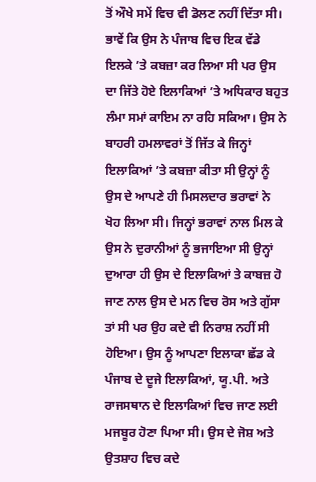ਤੋਂ ਔਖੇ ਸਮੇਂ ਵਿਚ ਵੀ ਡੋਲਣ ਨਹੀਂ ਦਿੱਤਾ ਸੀ। ਭਾਵੇਂ ਕਿ ਉਸ ਨੇ ਪੰਜਾਬ ਵਿਚ ਇਕ ਵੱਡੇ ਇਲਕੇ ’ਤੇ ਕਬਜ਼ਾ ਕਰ ਲਿਆ ਸੀ ਪਰ ਉਸ ਦਾ ਜਿੱਤੇ ਹੋਏ ਇਲਾਕਿਆਂ ’ਤੇ ਅਧਿਕਾਰ ਬਹੁਤ ਲੰਮਾ ਸਮਾਂ ਕਾਇਮ ਨਾ ਰਹਿ ਸਕਿਆ। ਉਸ ਨੇ ਬਾਹਰੀ ਹਮਲਾਵਰਾਂ ਤੋਂ ਜਿੱਤ ਕੇ ਜਿਨ੍ਹਾਂ ਇਲਾਕਿਆਂ ’ਤੇ ਕਬਜ਼ਾ ਕੀਤਾ ਸੀ ਉਨ੍ਹਾਂ ਨੂੰ ਉਸ ਦੇ ਆਪਣੇ ਹੀ ਮਿਸਲਦਾਰ ਭਰਾਵਾਂ ਨੇ ਖੋਹ ਲਿਆ ਸੀ। ਜਿਨ੍ਹਾਂ ਭਰਾਵਾਂ ਨਾਲ ਮਿਲ ਕੇ ਉਸ ਨੇ ਦੁਰਾਨੀਆਂ ਨੂੰ ਭਜਾਇਆ ਸੀ ਉਨ੍ਹਾਂ ਦੁਆਰਾ ਹੀ ਉਸ ਦੇ ਇਲਾਕਿਆਂ ਤੇ ਕਾਬਜ਼ ਹੋ ਜਾਣ ਨਾਲ ਉਸ ਦੇ ਮਨ ਵਿਚ ਰੋਸ ਅਤੇ ਗੁੱਸਾ ਤਾਂ ਸੀ ਪਰ ਉਹ ਕਦੇ ਵੀ ਨਿਰਾਸ਼ ਨਹੀਂ ਸੀ ਹੋਇਆ। ਉਸ ਨੂੰ ਆਪਣਾ ਇਲਾਕਾ ਛੱਡ ਕੇ ਪੰਜਾਬ ਦੇ ਦੂਜੇ ਇਲਾਕਿਆਂ, ਯੂ.ਪੀ. ਅਤੇ ਰਾਜਸਥਾਨ ਦੇ ਇਲਾਕਿਆਂ ਵਿਚ ਜਾਣ ਲਈ ਮਜਬੂਰ ਹੋਣਾ ਪਿਆ ਸੀ। ਉਸ ਦੇ ਜੋਸ਼ ਅਤੇ ਉਤਸ਼ਾਹ ਵਿਚ ਕਦੇ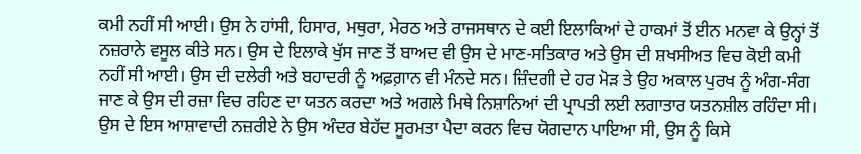ਕਮੀ ਨਹੀਂ ਸੀ ਆਈ। ਉਸ ਨੇ ਹਾਂਸੀ, ਹਿਸਾਰ, ਮਥੁਰਾ, ਮੇਰਠ ਅਤੇ ਰਾਜਸਥਾਨ ਦੇ ਕਈ ਇਲਾਕਿਆਂ ਦੇ ਹਾਕਮਾਂ ਤੋਂ ਈਨ ਮਨਵਾ ਕੇ ਉਨ੍ਹਾਂ ਤੋਂ ਨਜ਼ਰਾਨੇ ਵਸੂਲ ਕੀਤੇ ਸਨ। ਉਸ ਦੇ ਇਲਾਕੇ ਖੁੱਸ ਜਾਣ ਤੋਂ ਬਾਅਦ ਵੀ ਉਸ ਦੇ ਮਾਣ-ਸਤਿਕਾਰ ਅਤੇ ਉਸ ਦੀ ਸ਼ਖਸੀਅਤ ਵਿਚ ਕੋਈ ਕਮੀ ਨਹੀਂ ਸੀ ਆਈ। ਉਸ ਦੀ ਦਲੇਰੀ ਅਤੇ ਬਹਾਦਰੀ ਨੂੰ ਅਫ਼ਗ਼ਾਨ ਵੀ ਮੰਨਦੇ ਸਨ। ਜ਼ਿੰਦਗੀ ਦੇ ਹਰ ਮੋੜ ਤੇ ਉਹ ਅਕਾਲ ਪੁਰਖ ਨੂੰ ਅੰਗ-ਸੰਗ ਜਾਣ ਕੇ ਉਸ ਦੀ ਰਜ਼ਾ ਵਿਚ ਰਹਿਣ ਦਾ ਯਤਨ ਕਰਦਾ ਅਤੇ ਅਗਲੇ ਮਿਥੇ ਨਿਸ਼ਾਨਿਆਂ ਦੀ ਪ੍ਰਾਪਤੀ ਲਈ ਲਗਾਤਾਰ ਯਤਨਸ਼ੀਲ ਰਹਿੰਦਾ ਸੀ। ਉਸ ਦੇ ਇਸ ਆਸ਼ਾਵਾਦੀ ਨਜ਼ਰੀਏ ਨੇ ਉਸ ਅੰਦਰ ਬੇਹੱਦ ਸੂਰਮਤਾ ਪੈਦਾ ਕਰਨ ਵਿਚ ਯੋਗਦਾਨ ਪਾਇਆ ਸੀ, ਉਸ ਨੂੰ ਕਿਸੇ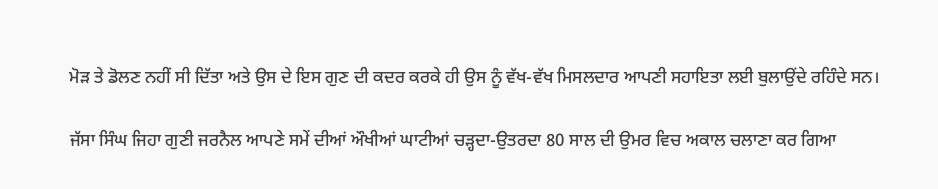ਮੋੜ ਤੇ ਡੋਲਣ ਨਹੀਂ ਸੀ ਦਿੱਤਾ ਅਤੇ ਉਸ ਦੇ ਇਸ ਗੁਣ ਦੀ ਕਦਰ ਕਰਕੇ ਹੀ ਉਸ ਨੂੰ ਵੱਖ-ਵੱਖ ਮਿਸਲਦਾਰ ਆਪਣੀ ਸਹਾਇਤਾ ਲਈ ਬੁਲਾਉਂਦੇ ਰਹਿੰਦੇ ਸਨ।

ਜੱਸਾ ਸਿੰਘ ਜਿਹਾ ਗੁਣੀ ਜਰਨੈਲ ਆਪਣੇ ਸਮੇਂ ਦੀਆਂ ਔਖੀਆਂ ਘਾਟੀਆਂ ਚੜ੍ਹਦਾ-ਉਤਰਦਾ 80 ਸਾਲ ਦੀ ਉਮਰ ਵਿਚ ਅਕਾਲ ਚਲਾਣਾ ਕਰ ਗਿਆ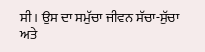ਸੀ। ਉਸ ਦਾ ਸਮੁੱਚਾ ਜੀਵਨ ਸੱਚਾ-ਸੁੱਚਾ ਅਤੇ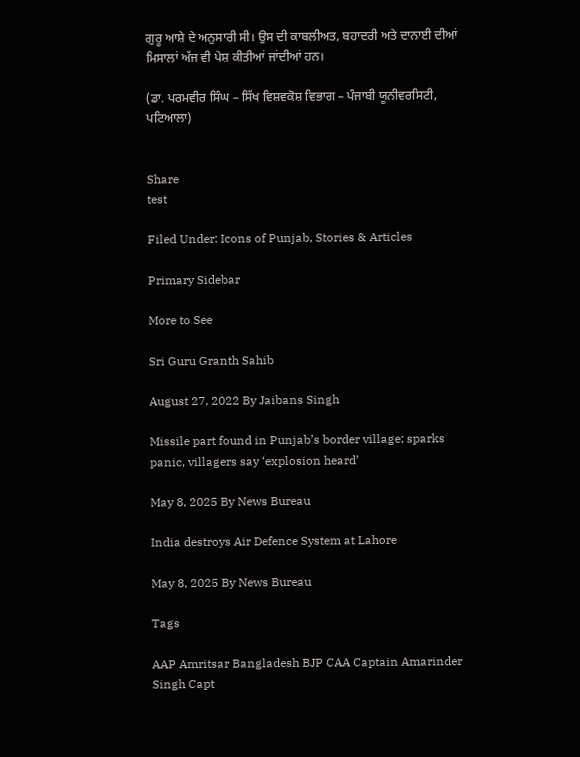ਗੁਰੂ ਆਸ਼ੇ ਦੇ ਅਨੁਸਾਰੀ ਸੀ। ਉਸ ਦੀ ਕਾਬਲੀਅਤ, ਬਹਾਦਰੀ ਅਤੇ ਦਾਨਾਈ ਦੀਆਂ ਮਿਸਾਲਾਂ ਅੱਜ ਵੀ ਪੇਸ਼ ਕੀਤੀਆਂ ਜਾਂਦੀਆਂ ਹਨ।

(ਡਾ. ਪਰਮਵੀਰ ਸਿੰਘ – ਸਿੱਖ ਵਿਸ਼ਵਕੋਸ਼ ਵਿਭਾਗ – ਪੰਜਾਬੀ ਯੂਨੀਵਰਸਿਟੀ, ਪਟਿਆਲਾ)


Share
test

Filed Under: Icons of Punjab, Stories & Articles

Primary Sidebar

More to See

Sri Guru Granth Sahib

August 27, 2022 By Jaibans Singh

Missile part found in Punjab’s border village; sparks panic, villagers say ‘explosion heard’

May 8, 2025 By News Bureau

India destroys Air Defence System at Lahore

May 8, 2025 By News Bureau

Tags

AAP Amritsar Bangladesh BJP CAA Captain Amarinder Singh Capt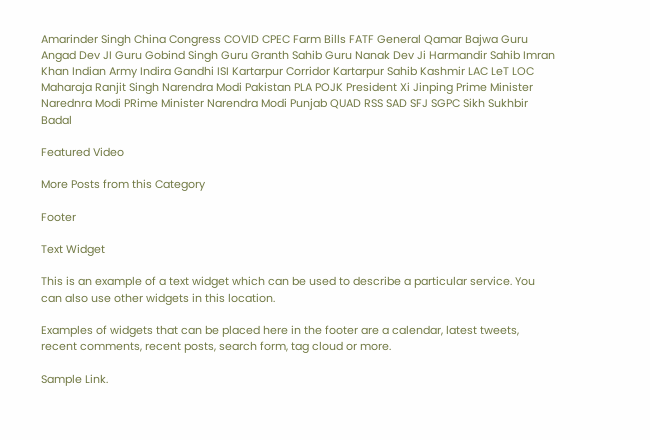Amarinder Singh China Congress COVID CPEC Farm Bills FATF General Qamar Bajwa Guru Angad Dev JI Guru Gobind Singh Guru Granth Sahib Guru Nanak Dev Ji Harmandir Sahib Imran Khan Indian Army Indira Gandhi ISI Kartarpur Corridor Kartarpur Sahib Kashmir LAC LeT LOC Maharaja Ranjit Singh Narendra Modi Pakistan PLA POJK President Xi Jinping Prime Minister Narednra Modi PRime Minister Narendra Modi Punjab QUAD RSS SAD SFJ SGPC Sikh Sukhbir Badal

Featured Video

More Posts from this Category

Footer

Text Widget

This is an example of a text widget which can be used to describe a particular service. You can also use other widgets in this location.

Examples of widgets that can be placed here in the footer are a calendar, latest tweets, recent comments, recent posts, search form, tag cloud or more.

Sample Link.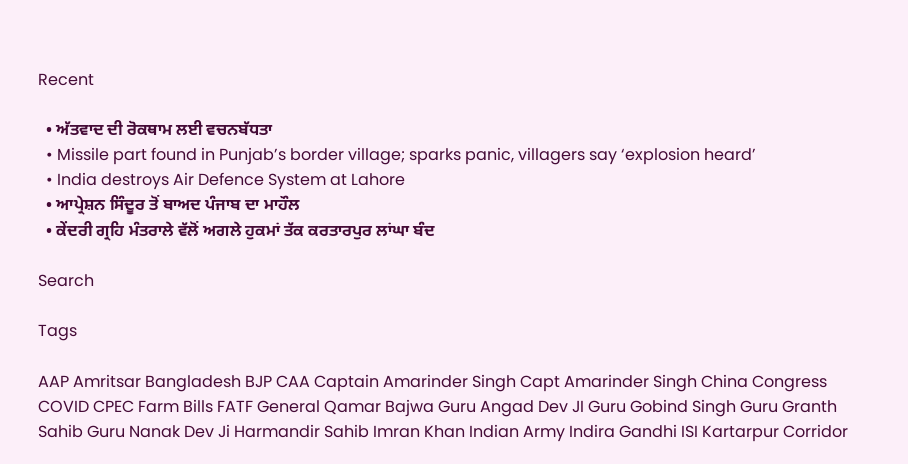Recent

  • ਅੱਤਵਾਦ ਦੀ ਰੋਕਥਾਮ ਲਈ ਵਚਨਬੱਧਤਾ
  • Missile part found in Punjab’s border village; sparks panic, villagers say ‘explosion heard’
  • India destroys Air Defence System at Lahore
  • ਆਪ੍ਰੇਸ਼ਨ ਸਿੰਦੂਰ ਤੋਂ ਬਾਅਦ ਪੰਜਾਬ ਦਾ ਮਾਹੌਲ
  • ਕੇਂਦਰੀ ਗ੍ਰਹਿ ਮੰਤਰਾਲੇ ਵੱਲੋਂ ਅਗਲੇ ਹੁਕਮਾਂ ਤੱਕ ਕਰਤਾਰਪੁਰ ਲਾਂਘਾ ਬੰਦ

Search

Tags

AAP Amritsar Bangladesh BJP CAA Captain Amarinder Singh Capt Amarinder Singh China Congress COVID CPEC Farm Bills FATF General Qamar Bajwa Guru Angad Dev JI Guru Gobind Singh Guru Granth Sahib Guru Nanak Dev Ji Harmandir Sahib Imran Khan Indian Army Indira Gandhi ISI Kartarpur Corridor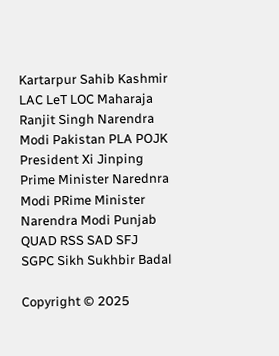Kartarpur Sahib Kashmir LAC LeT LOC Maharaja Ranjit Singh Narendra Modi Pakistan PLA POJK President Xi Jinping Prime Minister Narednra Modi PRime Minister Narendra Modi Punjab QUAD RSS SAD SFJ SGPC Sikh Sukhbir Badal

Copyright © 2025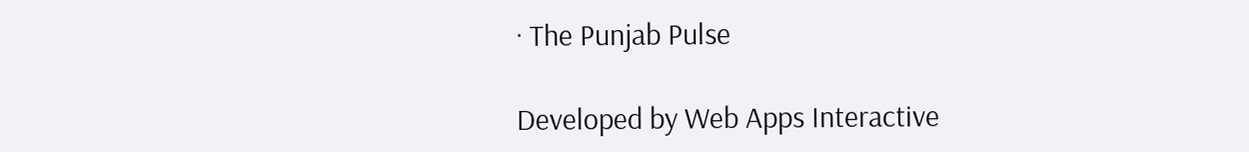· The Punjab Pulse

Developed by Web Apps Interactive